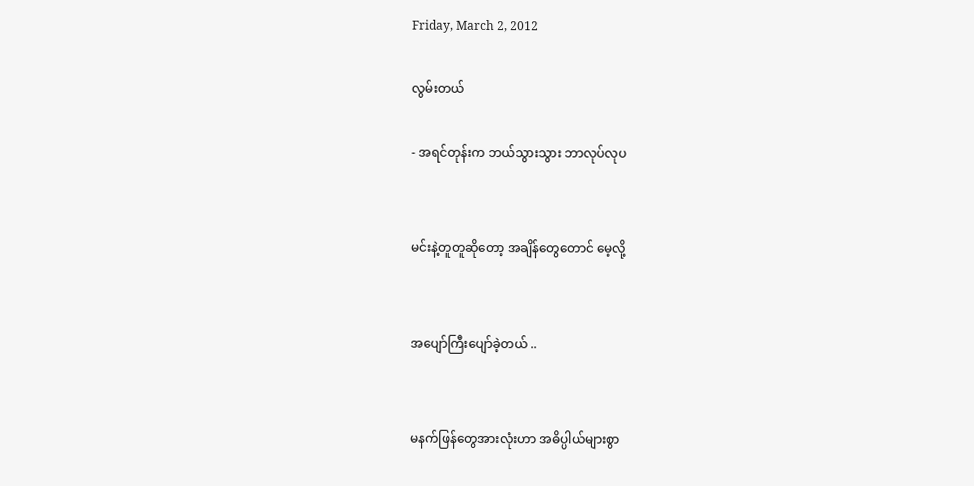Friday, March 2, 2012

လွမ်းတယ်

- အရင်တုန်းက ဘယ်သွားသွား ဘာလုပ်လုပ


မင်းနဲ့တူတူဆိုတော့ အချိန်တွေတောင် မေ့လို့


အပျော်ကြီးပျော်ခဲ့တယ် ..


မနက်ဖြန်တွေအားလုံးဟာ အဓိပ္ပါယ်များစွာ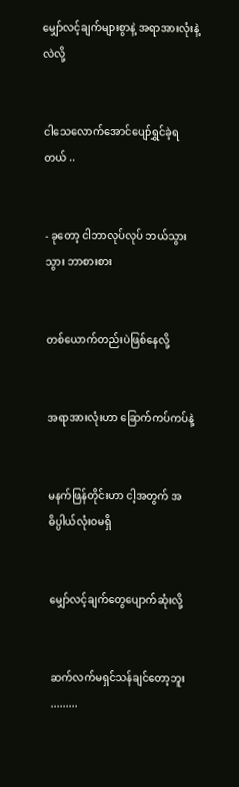မျှော်လင့်ချက်များစွာနဲ့ အရာအားလုံးနဲ့လဲလို့


ငါသေလောက်အောင်ပျော်ရွှင်ခဲ့ရတယ် ..


- ခုတော့ ငါဘာလုပ်လုပ် ဘယ်သွားသွား ဘာစားစား


တစ်ယောက်တည်းပဲဖြစ်နေလို့


အရာအားလုံးဟာ ခြောက်ကပ်ကပ်နဲ့


မနက်ဖြန်တိုင်းဟာ ငါ့အတွက် အဓိပ္ပါယ်လုံးဝမရှိ


မျှော်လင့်ချက်တွေပျောက်ဆုံးလို့


ဆက်လက်မရှင်သန်ချင်တော့ဘူး .........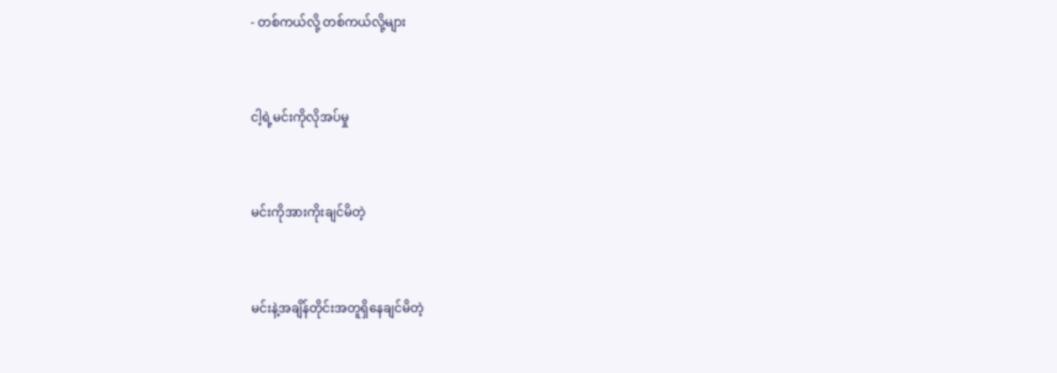- တစ်ကယ်လို့ တစ်ကယ်လို့များ


ငါ့ရဲ့မင်းကိုလိုအပ်မှု


မင်းကိုအားကိုးချင်မိတဲ့


မင်းနဲ့အချိန်တိုင်းအတူရှိနေချင်မိတဲ့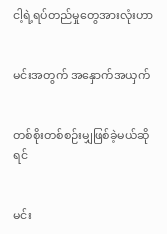ငါ့ရဲ့ရပ်တည်မှုတွေအားလုံးဟာ


မင်းအတွက် အနှောက်အယှက်


တစ်စိုးတစ်စဉ်းမျှဖြစ်ခဲ့မယ်ဆိုရင်


မင်း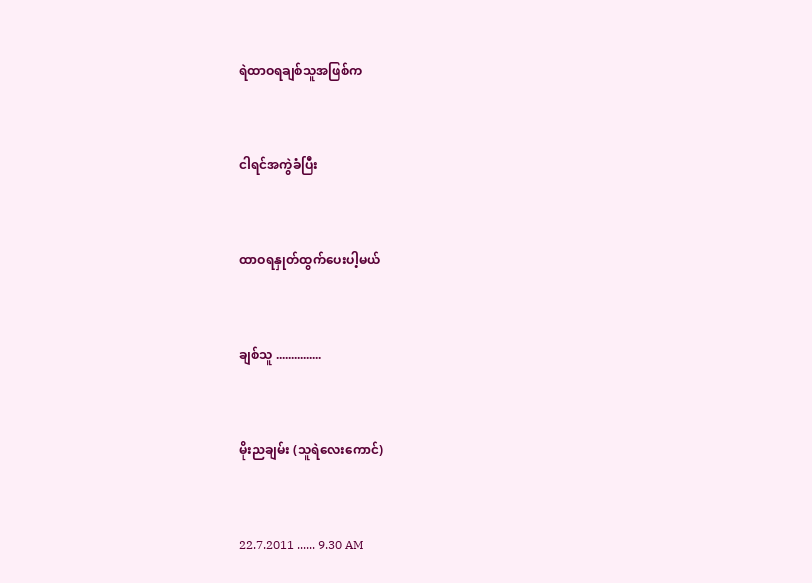ရဲထာဝရချစ်သူအဖြစ်က


ငါရင်အကွဲခံပြီး


ထာဝရနှုတ်ထွက်ပေးပါ့မယ်


ချစ်သူ ...............


မိုးညချမ်း (သူရဲလေးကောင်)


22.7.2011 ...... 9.30 AM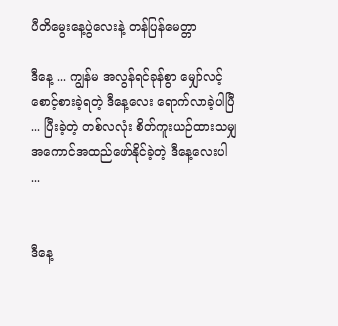ပီတိမွေးနေ့ပွဲလေးနဲ့ တန်ပြန်မေတ္တာ

ဒီနေ့ ... ကျွန်မ အလွန်ရင်ခုန်စွာ မျှော်လင့်စောင့်စားခဲ့ရတဲ့ ဒီနေ့လေး ရောက်လာခဲ့ပါပြီ ... ပြီးခဲ့တဲ့ တစ်လလုံး စိတ်ကူးယဉ်ထားသမျှ အကောင်အထည်ဖော်နိုင်ခဲ့တဲ့ ဒီနေ့လေးပါ ...


ဒီနေ့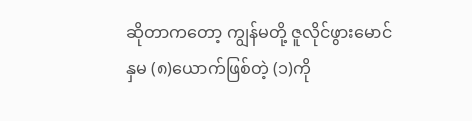ဆိုတာကတော့ ကျွန်မတို့ ဇူလိုင်ဖွားမောင်နှမ (၈)ယောက်ဖြစ်တဲ့ (၁)ကို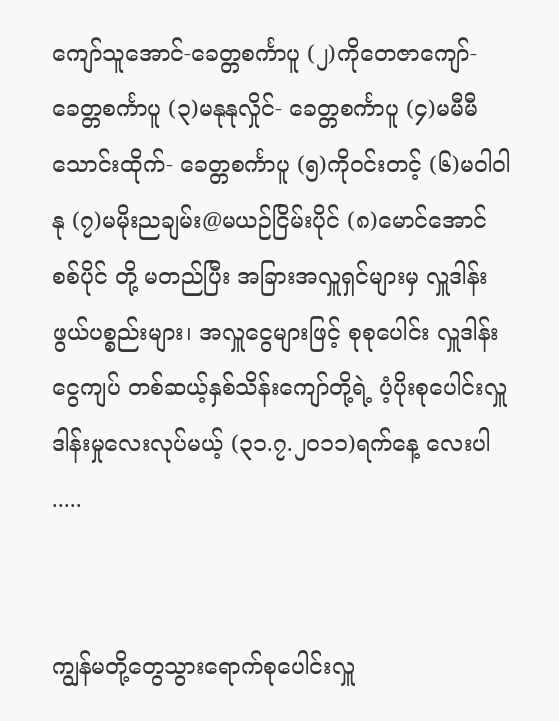ကျော်သူအောင်-ခေတ္တစင်္ကာပူ (၂)ကိုတေဇာကျော်- ခေတ္တစင်္ကာပူ (၃)မနုနုလှိုင်- ခေတ္တစင်္ကာပူ (၄)မမီမီသောင်းထိုက်- ခေတ္တစင်္ကာပူ (၅)ကိုဝင်းတင့် (၆)မဝါ၀ါနု (၇)မမိုးညချမ်း@မယဉ်ငြိမ်းပိုင် (၈)မောင်အောင်စစ်ပိုင် တို့ မတည်ပြီး အခြားအလှူရှင်များမှ လှူဒါန်းဖွယ်ပစ္စည်းများ၊ အလှူငွေများဖြင့် စုစုပေါင်း လှူဒါန်းငွေကျပ် တစ်ဆယ့်နှစ်သိန်းကျော်တို့ရဲ့ ပံ့ပိုးစုပေါင်းလှူဒါန်းမှုလေးလုပ်မယ့် (၃၁.၇.၂၀၁၁)ရက်နေ့ လေးပါ .....


ကျွန်မတို့တွေသွားရောက်စုပေါင်းလှူ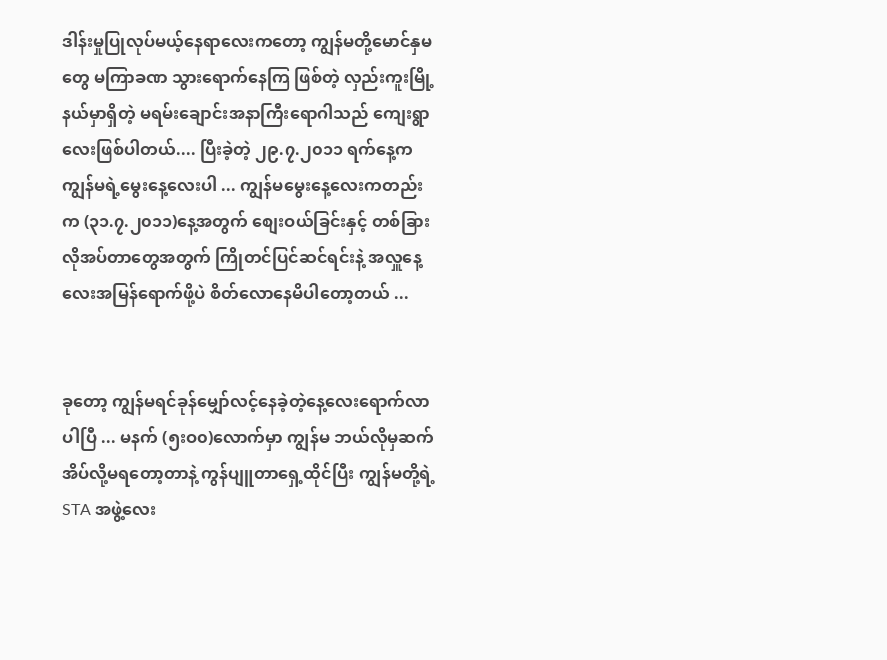ဒါန်းမှုပြုလုပ်မယ့်နေရာလေးကတော့ ကျွန်မတို့မောင်နှမတွေ မကြာခဏ သွားရောက်နေကြ ဖြစ်တဲ့ လှည်းကူးမြို့နယ်မှာရှိတဲ့ မရမ်းချောင်းအနာကြီးရောဂါသည် ကျေးရွာလေးဖြစ်ပါတယ်.... ပြီးခဲ့တဲ့ ၂၉.၇.၂၀၁၁ ရက်နေ့က ကျွန်မရဲ့မွေးနေ့လေးပါ ... ကျွန်မမွေးနေ့လေးကတည်းက (၃၁.၇.၂၀၁၁)နေ့အတွက် စျေးဝယ်ခြင်းနှင့် တစ်ခြားလိုအပ်တာတွေအတွက် ကြိုတင်ပြင်ဆင်ရင်းနဲ့ အလှူနေ့လေးအမြန်ရောက်ဖို့ပဲ စိတ်လောနေမိပါတော့တယ် ...


ခုတော့ ကျွန်မရင်ခုန်မျှော်လင့်နေခဲ့တဲ့နေ့လေးရောက်လာပါပြီ ... မနက် (၅းဝ၀)လောက်မှာ ကျွန်မ ဘယ်လိုမှဆက်အိပ်လို့မရတော့တာနဲ့ ကွန်ပျူတာရှေ့ထိုင်ပြီး ကျွန်မတို့ရဲ့ STA အဖွဲ့လေး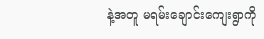နဲ့အတူ မရမ်းချောင်းကျေးရွာကို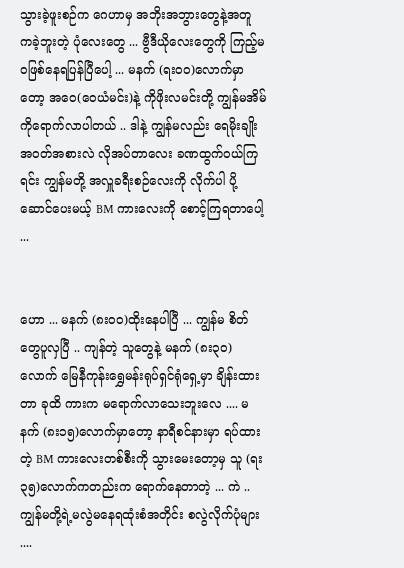သွားခဲ့ဖူးစဉ်က ဂေဟာမှ အဘိုးအဘွားတွေနဲ့အတူ ကခဲ့ဘူးတဲ့ ပုံလေးတွေ ... ဗွီဒီယိုလေးတွေကို ကြည့်မဝဖြစ်နေရပြန်ပြီပေါ့ ... မနက် (ရးဝ၀)လောက်မှာတော့ အဝေ(ဝေယံမင်း)နဲ့ ကိုဖိုးလမင်းတို့ ကျွန်မအိမ်ကိုရောက်လာပါတယ် .. ဒါနဲ့ ကျွန်မလည်း ရေမိုးချိုး အဝတ်အစားလဲ လိုအပ်တာလေး ခဏထွက်ဝယ်ကြရင်း ကျွန်မတို့ အလှူခရီးစဉ်လေးကို လိုက်ပါ ပို့ဆောင်ပေးမယ့် BM ကားလေးကို စောင့်ကြရတာပေါ့ ...


ဟော ... မနက် (၈းဝ၀)ထိုးနေပါပြီ ... ကျွန်မ စိတ်တွေပူလှပြီ .. ကျန်တဲ့ သူတွေနဲ့ မနက် (၈း၃၀) လောက် မြေနီကုန်းရွှေမန်းရုပ်ရှင်ရုံရှေ့မှာ ချိန်းထားတာ ခုထိ ကားက မရောက်လာသေးဘူးလေ .... မနက် (၈း၁၅)လောက်မှာတော့ နာရီစင်နားမှာ ရပ်ထားတဲ့ BM ကားလေးတစ်စီးကို သွားမေးတော့မှ သူ (ရး၃၅)လောက်ကတည်းက ရောက်နေတာတဲ့ ... ကဲ .. ကျွန်မတို့ရဲ့မလွဲမနေရထုံးစံအတိုင်း စလွဲလိုက်ပုံများ ....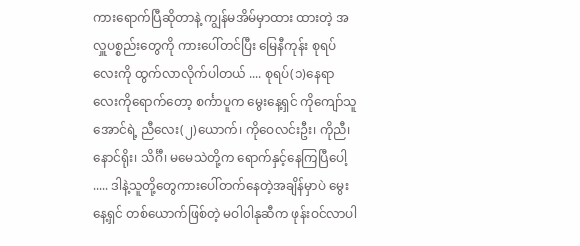ကားရောက်ပြီဆိုတာနဲ့ ကျွန်မအိမ်မှာထား ထားတဲ့ အလှူပစ္စည်းတွေကို ကားပေါ်တင်ပြီး မြေနီကုန်း စုရပ်လေးကို ထွက်လာလိုက်ပါတယ် .... စုရပ်(၁)နေရာလေးကိုရောက်တော့ စင်္ကာပူက မွေးနေ့ရှင် ကိုကျော်သူအောင်ရဲ့ ညီလေး(၂)ယောက်၊ ကိုဝေလင်းဦး၊ ကိုညီ၊ နောင်ရိုး၊ သိင်္ဂီ၊ မမေသဲတို့က ရောက်နှင့်နေကြပြီပေါ့ ..... ဒါနဲ့သူတို့တွေကားပေါ်တက်နေတဲ့အချိန်မှာပဲ မွေးနေ့ရှင် တစ်ယောက်ဖြစ်တဲ့ မဝါ၀ါနုဆီက ဖုန်းဝင်လာပါ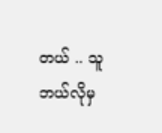တယ် .. သူဘယ်လိုမှ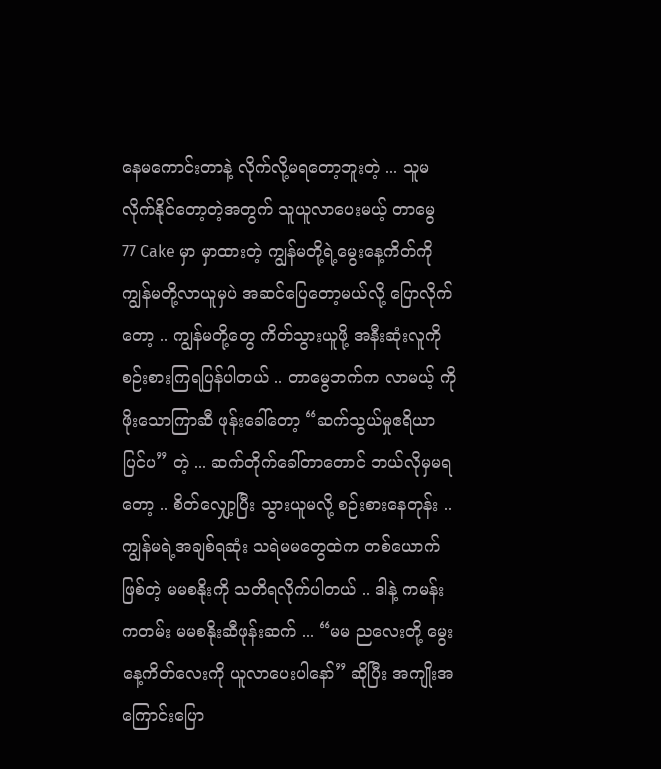နေမကောင်းတာနဲ့ လိုက်လို့မရတော့ဘူးတဲ့ ... သူမလိုက်နိုင်တော့တဲ့အတွက် သူယူလာပေးမယ့် တာမွေ 77 Cake မှာ မှာထားတဲ့ ကျွန်မတို့ရဲ့မွေးနေ့ကိတ်ကို ကျွန်မတို့လာယူမှပဲ အဆင်ပြေတော့မယ်လို့ ပြောလိုက်တော့ .. ကျွန်မတို့တွေ ကိတ်သွားယူဖို့ အနီးဆုံးလူကို စဉ်းစားကြရပြန်ပါတယ် .. တာမွေဘက်က လာမယ့် ကိုဖိုးသောကြာဆီ ဖုန်းခေါ်တော့ “ဆက်သွယ်မှုဧရိယာပြင်ပ” တဲ့ ... ဆက်တိုက်ခေါ်တာတောင် ဘယ်လိုမှမရတော့ .. စိတ်လျှော့ပြီး သွားယူမလို့ စဉ်းစားနေတုန်း .. ကျွန်မရဲ့အချစ်ရဆုံး သရဲမမတွေထဲက တစ်ယောက်ဖြစ်တဲ့ မမစနိုးကို သတိရလိုက်ပါတယ် .. ဒါနဲ့ ကမန်းကတမ်း မမစနိုးဆီဖုန်းဆက် ... “မမ ညလေးတို့ မွေးနေ့ကိတ်လေးကို ယူလာပေးပါနော်” ဆိုပြီး အကျိုးအကြောင်းပြော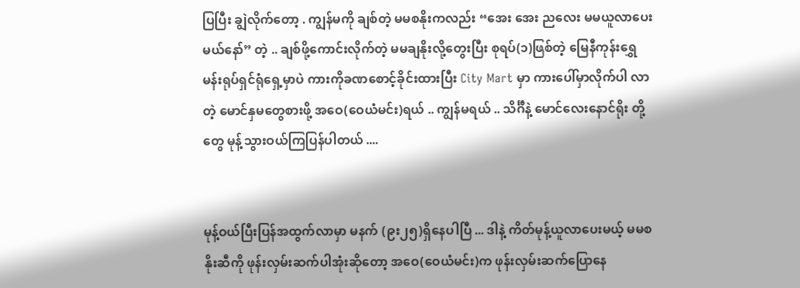ပြပြီး ချွဲလိုက်တော့ . ကျွန်မကို ချစ်တဲ့ မမစနိုးကလည်း “အေး အေး ညလေး မမယူလာပေးမယ်နော်” တဲ့ .. ချစ်ဖို့ကောင်းလိုက်တဲ့ မမချနိုးလို့တွေးပြီး စုရပ်(၁)ဖြစ်တဲ့ မြေနီကုန်းရွှေမန်းရုပ်ရှင်ရုံရှေ့မှာပဲ ကားကိုခဏစောင့်ခိုင်းထားပြီး City Mart မှာ ကားပေါ်မှာလိုက်ပါ လာတဲ့ မောင်နှမတွေစားဖို့ အဝေ(ဝေယံမင်း)ရယ် .. ကျွန်မရယ် .. သိင်္ဂီနဲ့ မောင်လေးနောင်ရိုး တို့တွေ မုန့်သွားဝယ်ကြပြန်ပါတယ် ....


မုန့်ဝယ်ပြီးပြန်အထွက်လာမှာ မနက် (၉း၂၅)ရှိနေပါပြီ ... ဒါနဲ့ ကိတ်မုန့်ယူလာပေးမယ့် မမစနိုးဆီကို ဖုန်းလှမ်းဆက်ပါအုံးဆိုတော့ အဝေ(ဝေယံမင်း)က ဖုန်းလှမ်းဆက်ပြောနေ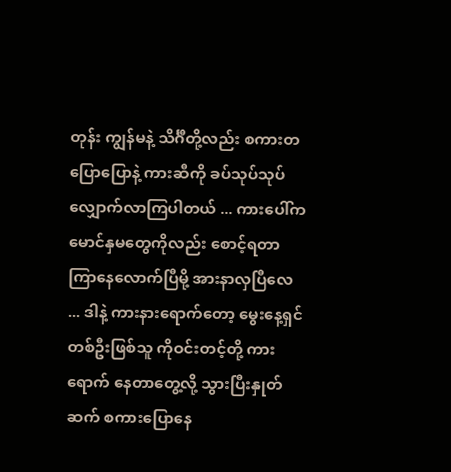တုန်း ကျွန်မနဲ့ သိင်္ဂီတို့လည်း စကားတပြောပြောနဲ့ ကားဆီကို ခပ်သုပ်သုပ် လျှောက်လာကြပါတယ် ... ကားပေါ်က မောင်နှမတွေကိုလည်း စောင့်ရတာ ကြာနေလောက်ပြီမို့ အားနာလှပြီလေ ... ဒါနဲ့ ကားနားရောက်တော့ မွေးနေ့ရှင်တစ်ဦးဖြစ်သူ ကိုဝင်းတင့်တို့ ကားရောက် နေတာတွေ့လို့ သွားပြီးနှုတ်ဆက် စကားပြောနေ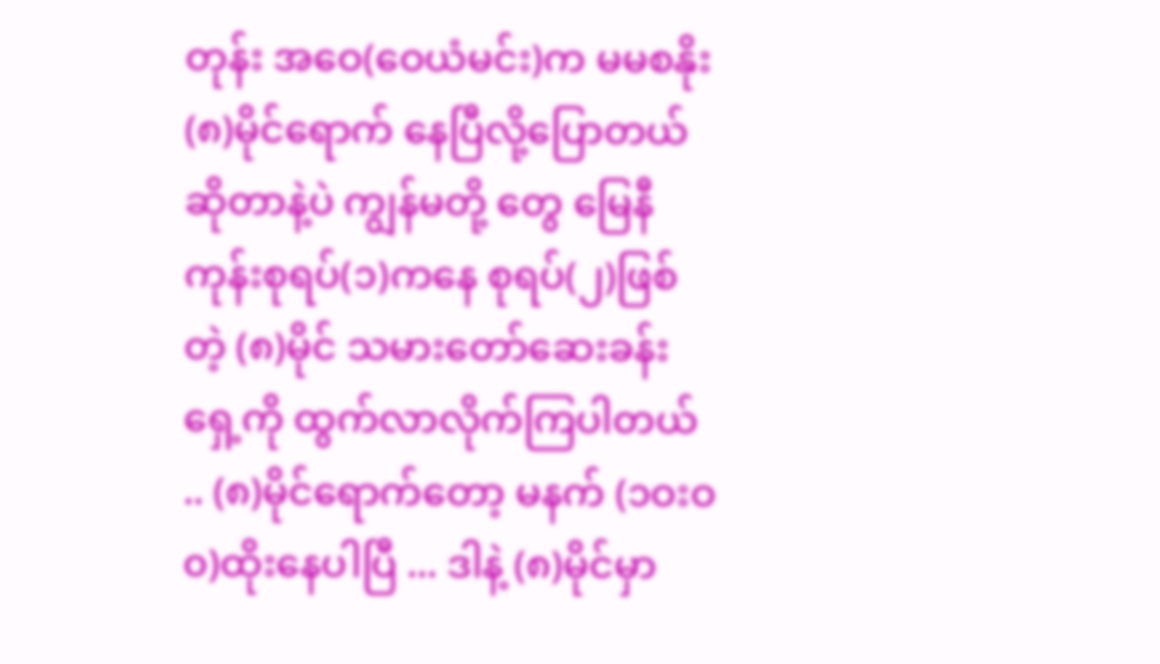တုန်း အဝေ(ဝေယံမင်း)က မမစနိုး(၈)မိုင်ရောက် နေပြီလို့ပြောတယ်ဆိုတာနဲ့ပဲ ကျွန်မတို့ တွေ မြေနီကုန်းစုရပ်(၁)ကနေ စုရပ်(၂)ဖြစ်တဲ့ (၈)မိုင် သမားတော်ဆေးခန်းရှေ့ကို ထွက်လာလိုက်ကြပါတယ် .. (၈)မိုင်ရောက်တော့ မနက် (၁ဝးဝ၀)ထိုးနေပါပြီ ... ဒါနဲ့ (၈)မိုင်မှာ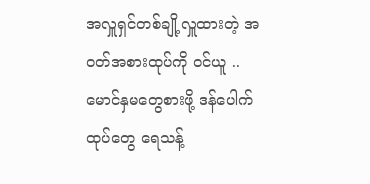အလှူရှင်တစ်ချို့လှူထားတဲ့ အဝတ်အစားထုပ်ကို ဝင်ယူ .. မောင်နှမတွေစားဖို့ ဒန်ပေါက်ထုပ်တွေ ရေသန့်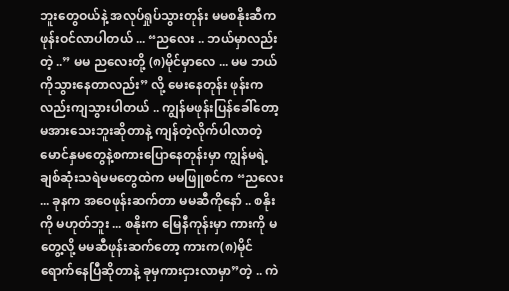ဘူးတွေဝယ်နဲ့ အလုပ်ရှုပ်သွားတုန်း မမစနိုးဆီက ဖုန်းဝင်လာပါတယ် ... “ညလေး .. ဘယ်မှာလည်းတဲ့ ..” မမ ညလေးတို့ (၈)မိုင်မှာလေ ... မမ ဘယ်ကိုသွားနေတာလည်း” လို့ မေးနေတုန်း ဖုန်းကလည်းကျသွားပါတယ် .. ကျွန်မဖုန်းပြန်ခေါ်တော့ မအားသေးဘူးဆိုတာနဲ့ ကျန်တဲ့လိုက်ပါလာတဲ့ မောင်နှမတွေနဲ့စကားပြောနေတုန်းမှာ ကျွန်မရဲ့ ချစ်ဆုံးသရဲမမတွေထဲက မမဖြူစင်က “ညလေး ... ခုနက အဝေဖုန်းဆက်တာ မမဆီကိုနော် .. စနိုးကို မဟုတ်ဘူး ... စနိုးက မြေနီကုန်းမှာ ကားကို မတွေ့လို့ မမဆီဖုန်းဆက်တော့ ကားက(၈)မိုင် ရောက်နေပြီဆိုတာနဲ့ ခုမှကားငှားလာမှာ”တဲ့ .. ကဲ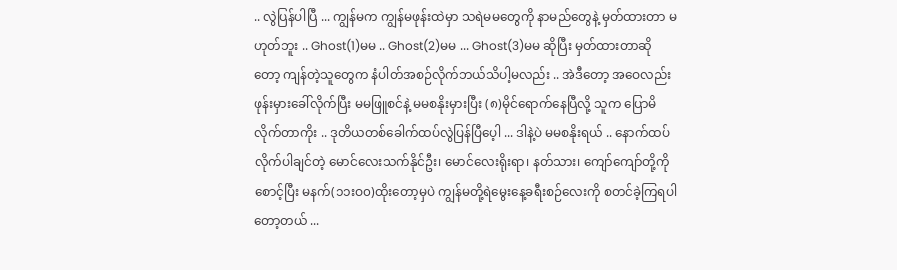.. လွဲပြန်ပါပြီ ... ကျွန်မက ကျွန်မဖုန်းထဲမှာ သရဲမမတွေကို နာမည်တွေနဲ့ မှတ်ထားတာ မဟုတ်ဘူး .. Ghost(1)မမ .. Ghost(2)မမ ... Ghost(3)မမ ဆိုပြီး မှတ်ထားတာဆိုတော့ ကျန်တဲ့သူတွေက နံပါတ်အစဉ်လိုက်ဘယ်သိပါ့မလည်း .. အဲဒီတော့ အဝေလည်း ဖုန်းမှားခေါ်လိုက်ပြီး မမဖြူစင်နဲ့ မမစနိုးမှားပြီး (၈)မိုင်ရောက်နေပြီလို့ သူက ပြောမိလိုက်တာကိုး .. ဒုတိယတစ်ခေါက်ထပ်လွဲပြန်ပြီပေ့ါ ... ဒါနဲ့ပဲ မမစနိုးရယ် .. နောက်ထပ် လိုက်ပါချင်တဲ့ မောင်လေးသက်နိုင်ဦး၊ မောင်လေးရိုးရာ၊ နတ်သား၊ ကျော်ကျော်တို့ကို စောင့်ပြီး မနက်(၁၁းဝ၀)ထိုးတော့မှပဲ ကျွန်မတို့ရဲမွေးနေ့ခရီးစဉ်လေးကို စတင်ခဲ့ကြရပါတော့တယ် ...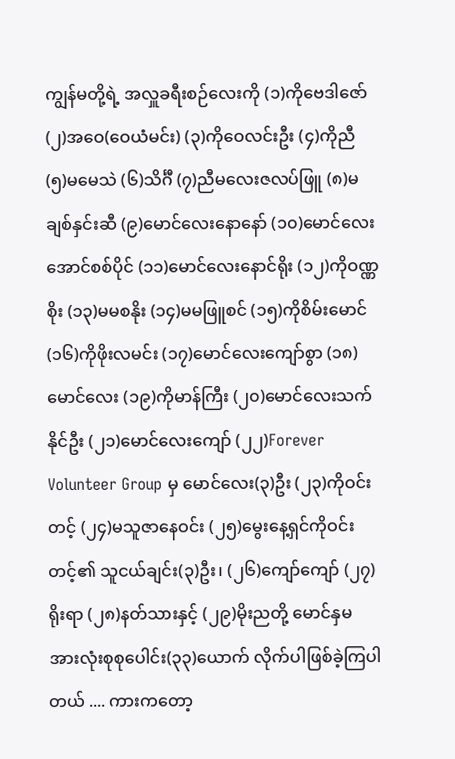ကျွန်မတို့ရဲ့ အလှူခရီးစဉ်လေးကို (၁)ကိုဗေဒါဇော် (၂)အဝေ(ဝေယံမင်း) (၃)ကိုဝေလင်းဦး (၄)ကိုညီ (၅)မမေသဲ (၆)သိင်္ဂီ (၇)ညီမလေးဇလပ်ဖြူ (၈)မချစ်နှင်းဆီ (၉)မောင်လေးနောနော် (၁၀)မောင်လေးအောင်စစ်ပိုင် (၁၁)မောင်လေးနောင်ရိုး (၁၂)ကိုဝဏ္ဏစိုး (၁၃)မမစနိုး (၁၄)မမဖြူစင် (၁၅)ကိုစိမ်းမောင် (၁၆)ကိုဖိုးလမင်း (၁၇)မောင်လေးကျော်စွာ (၁၈)မောင်လေး (၁၉)ကိုမာန်ကြီး (၂၀)မောင်လေးသက်နိုင်ဦး (၂၁)မောင်လေးကျော် (၂၂)Forever Volunteer Group မှ မောင်လေး(၃)ဦး (၂၃)ကိုဝင်းတင့် (၂၄)မသူဇာနေဝင်း (၂၅)မွေးနေ့ရှင်ကိုဝင်းတင့်၏ သူငယ်ချင်း(၃)ဦး၊ (၂၆)ကျော်ကျော် (၂၇)ရိုးရာ (၂၈)နတ်သားနှင့် (၂၉)မိုးညတို့ မောင်နှမ အားလုံးစုစုပေါင်း(၃၃)ယောက် လိုက်ပါဖြစ်ခဲ့ကြပါတယ် .... ကားကတော့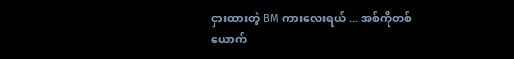ငှားထားတဲ့ BM ကားလေးရယ် ... အစ်ကိုတစ်ယောက်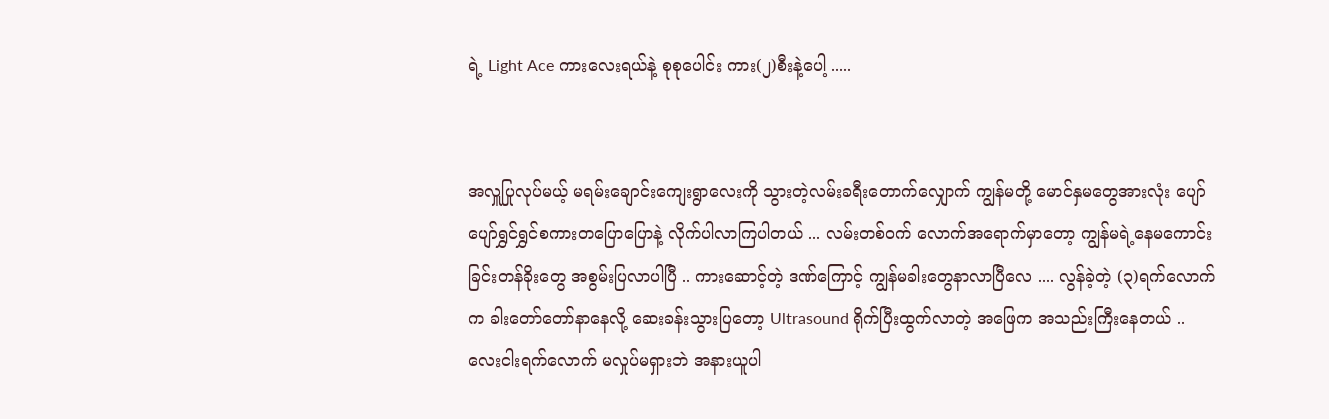ရဲ့ Light Ace ကားလေးရယ်နဲ့ စုစုပေါင်း ကား(၂)စီးနဲ့ပေါ့ .....


အလှူပြုလုပ်မယ့် မရမ်းချောင်းကျေးရွာလေးကို သွားတဲ့လမ်းခရီးတောက်လျှောက် ကျွန်မတို့ မောင်နှမတွေအားလုံး ပျော်ပျော်ရွှင်ရွှင်စကားတပြောပြောနဲ့ လိုက်ပါလာကြပါတယ် ... လမ်းတစ်ဝက် လောက်အရောက်မှာတော့ ကျွန်မရဲ့နေမကောင်းခြင်းတန်ခိုးတွေ အစွမ်းပြလာပါပြီ .. ကားဆောင့်တဲ့ ဒဏ်ကြောင့် ကျွန်မခါးတွေနာလာပြီလေ .... လွန်ခဲ့တဲ့ (၃)ရက်လောက်က ခါးတော်တော်နာနေလို့ ဆေးခန်းသွားပြတော့ Ultrasound ရိုက်ပြီးထွက်လာတဲ့ အဖြေက အသည်းကြီးနေတယ် .. လေးငါးရက်လောက် မလှုပ်မရှားဘဲ အနားယူပါ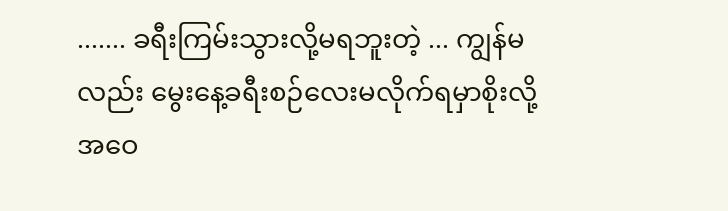....... ခရီးကြမ်းသွားလို့မရဘူးတဲ့ ... ကျွန်မလည်း မွေးနေ့ခရီးစဉ်လေးမလိုက်ရမှာစိုးလို့ အဝေ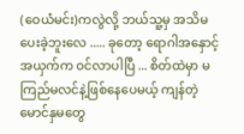(ဝေယံမင်း)ကလွဲလို့ ဘယ်သူ့မှ အသိမပေးခဲ့ဘူးလေ ..... ခုတော့ ရောဂါအနှောင့်အယှက်က ဝင်လာပါပြီ ... စိတ်ထဲမှာ မကြည်မလင်နဲ့ဖြစ်နေပေမယ့် ကျန်တဲ့မောင်နှမတွေ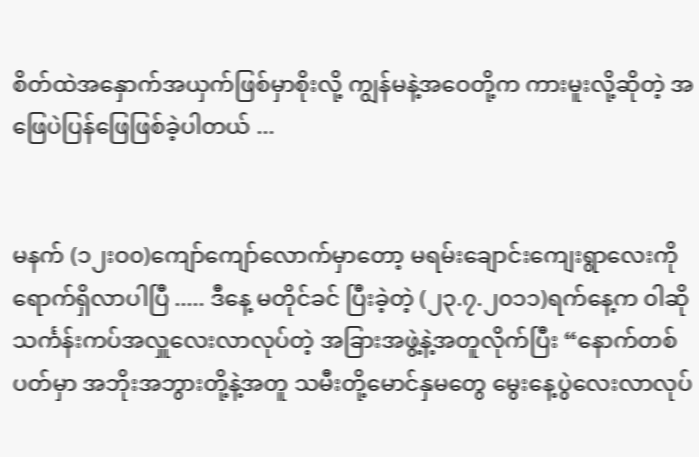စိတ်ထဲအနှောက်အယှက်ဖြစ်မှာစိုးလို့ ကျွန်မနဲ့အဝေတို့က ကားမူးလို့ဆိုတဲ့ အဖြေပဲပြန်ဖြေဖြစ်ခဲ့ပါတယ် ...


မနက် (၁၂းဝ၀)ကျော်ကျော်လောက်မှာတော့ မရမ်းချောင်းကျေးရွာလေးကို ရောက်ရှိလာပါပြီ ..... ဒီနေ့ မတိုင်ခင် ပြီးခဲ့တဲ့ (၂၃.၇.၂၀၁၁)ရက်နေ့က ၀ါဆိုသင်္ကန်းကပ်အလှူလေးလာလုပ်တဲ့ အခြားအဖွဲ့နဲ့အတူလိုက်ပြီး “နောက်တစ်ပတ်မှာ အဘိုးအဘွားတို့နဲ့အတူ သမီးတို့မောင်နှမတွေ မွေးနေ့ပွဲလေးလာလုပ်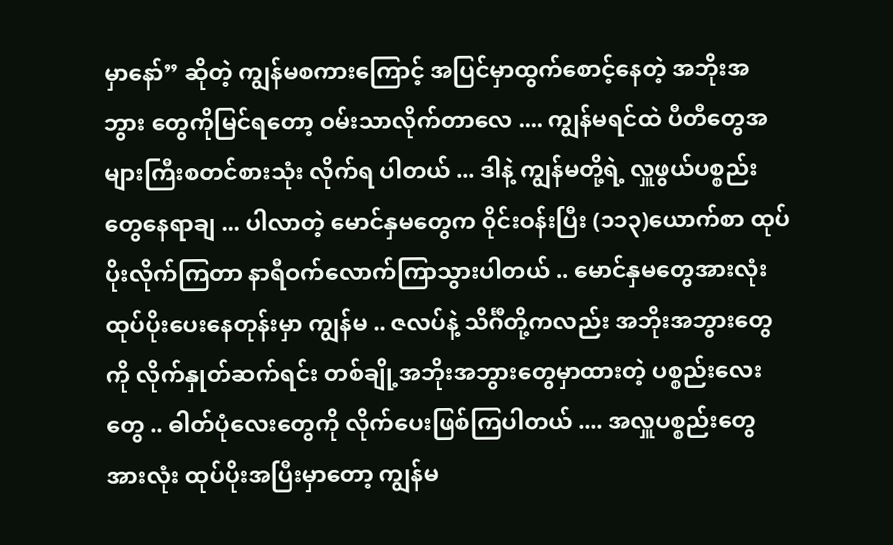မှာနော်” ဆိုတဲ့ ကျွန်မစကားကြောင့် အပြင်မှာထွက်စောင့်နေတဲ့ အဘိုးအဘွား တွေကိုမြင်ရတော့ ဝမ်းသာလိုက်တာလေ .... ကျွန်မရင်ထဲ ပီတီတွေအများကြီးစတင်စားသုံး လိုက်ရ ပါတယ် ... ဒါနဲ့ ကျွန်မတို့ရဲ့ လှူဖွယ်ပစ္စည်းတွေနေရာချ ... ပါလာတဲ့ မောင်နှမတွေက ၀ိုင်းဝန်းပြီး (၁၁၃)ယောက်စာ ထုပ်ပိုးလိုက်ကြတာ နာရီဝက်လောက်ကြာသွားပါတယ် .. မောင်နှမတွေအားလုံး ထုပ်ပိုးပေးနေတုန်းမှာ ကျွန်မ .. ဇလပ်နဲ့ သိင်္ဂီတို့ကလည်း အဘိုးအဘွားတွေကို လိုက်နှုတ်ဆက်ရင်း တစ်ချို့အဘိုးအဘွားတွေမှာထားတဲ့ ပစ္စည်းလေးတွေ .. ဓါတ်ပုံလေးတွေကို လိုက်ပေးဖြစ်ကြပါတယ် .... အလှူပစ္စည်းတွေအားလုံး ထုပ်ပိုးအပြီးမှာတော့ ကျွန်မ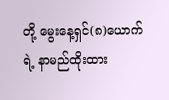တို့ မွေးနေ့ရှင်(၈)ယောက်ရဲ့ နာမည်ထိုးထား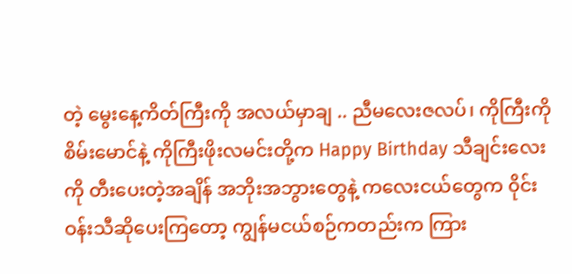တဲ့ မွေးနေ့ကိတ်ကြီးကို အလယ်မှာချ .. ညီမလေးဇလပ်၊ ကိုကြီးကိုစိမ်းမောင်နဲ့ ကိုကြီးဖိုးလမင်းတို့က Happy Birthday သီချင်းလေးကို တီးပေးတဲ့အချိန် အဘိုးအဘွားတွေနဲ့ ကလေးငယ်တွေက ၀ိုင်းဝန်းသီဆိုပေးကြတော့ ကျွန်မငယ်စဉ်ကတည်းက ကြား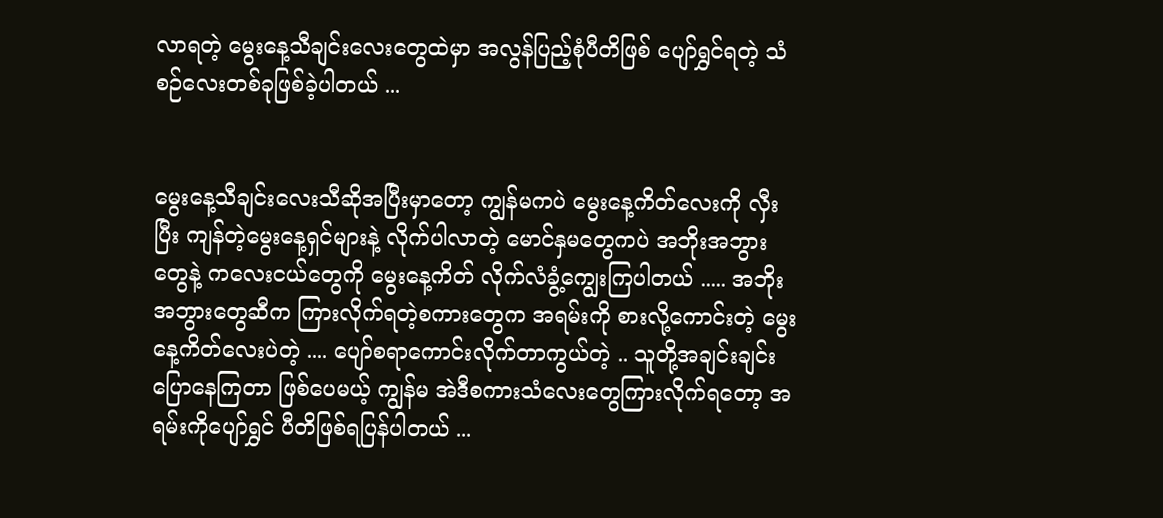လာရတဲ့ မွေးနေ့သီချင်းလေးတွေထဲမှာ အလွန်ပြည့်စုံပီတိဖြစ် ပျော်ရွှင်ရတဲ့ သံစဉ်လေးတစ်ခုဖြစ်ခဲ့ပါတယ် ...


မွေးနေ့သီချင်းလေးသီဆိုအပြီးမှာတော့ ကျွန်မကပဲ မွေးနေ့ကိတ်လေးကို လှီးပြီး ကျန်တဲ့မွေးနေ့ရှင်များနဲ့ လိုက်ပါလာတဲ့ မောင်နှမတွေကပဲ အဘိုးအဘွားတွေနဲ့ ကလေးငယ်တွေကို မွေးနေ့ကိတ် လိုက်လံခွံ့ကျွေးကြပါတယ် ..... အဘိုးအဘွားတွေဆီက ကြားလိုက်ရတဲ့စကားတွေက အရမ်းကို စားလို့ကောင်းတဲ့ မွေးနေ့ကိတ်လေးပဲတဲ့ .... ပျော်စရာကောင်းလိုက်တာကွယ်တဲ့ .. သူတို့အချင်းချင်းပြောနေကြတာ ဖြစ်ပေမယ့် ကျွန်မ အဲဒီစကားသံလေးတွေကြားလိုက်ရတော့ အရမ်းကိုပျော်ရွှင် ပီတိဖြစ်ရပြန်ပါတယ် ...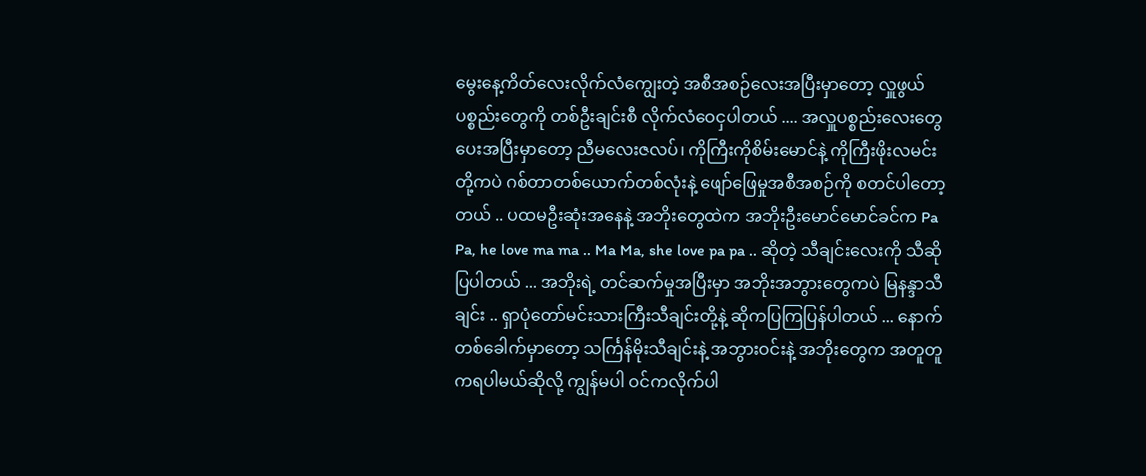မွေးနေ့ကိတ်လေးလိုက်လံကျွေးတဲ့ အစီအစဉ်လေးအပြီးမှာတော့ လှူဖွယ်ပစ္စည်းတွေကို တစ်ဦးချင်းစီ လိုက်လံဝေငှပါတယ် .... အလှူပစ္စည်းလေးတွေပေးအပြီးမှာတော့ ညီမလေးဇလပ်၊ ကိုကြီးကိုစိမ်းမောင်နဲ့ ကိုကြီးဖိုးလမင်းတို့ကပဲ ဂစ်တာတစ်ယောက်တစ်လုံးနဲ့ ဖျော်ဖြေမှုအစီအစဉ်ကို စတင်ပါတော့တယ် .. ပထမဦးဆုံးအနေနဲ့ အဘိုးတွေထဲက အဘိုးဦးမောင်မောင်ခင်က Pa Pa, he love ma ma .. Ma Ma, she love pa pa .. ဆိုတဲ့ သီချင်းလေးကို သီဆိုပြပါတယ် ... အဘိုးရဲ့ တင်ဆက်မှုအပြီးမှာ အဘိုးအဘွားတွေကပဲ မြနန္ဒာသီချင်း .. ရှာပုံတော်မင်းသားကြီးသီချင်းတို့နဲ့ ဆိုကပြကြပြန်ပါတယ် ... နောက်တစ်ခေါက်မှာတော့ သင်္ကြန်မိုးသီချင်းနဲ့ အဘွားဝင်းနဲ့ အဘိုးတွေက အတူတူကရပါမယ်ဆိုလို့ ကျွန်မပါ ဝင်ကလိုက်ပါ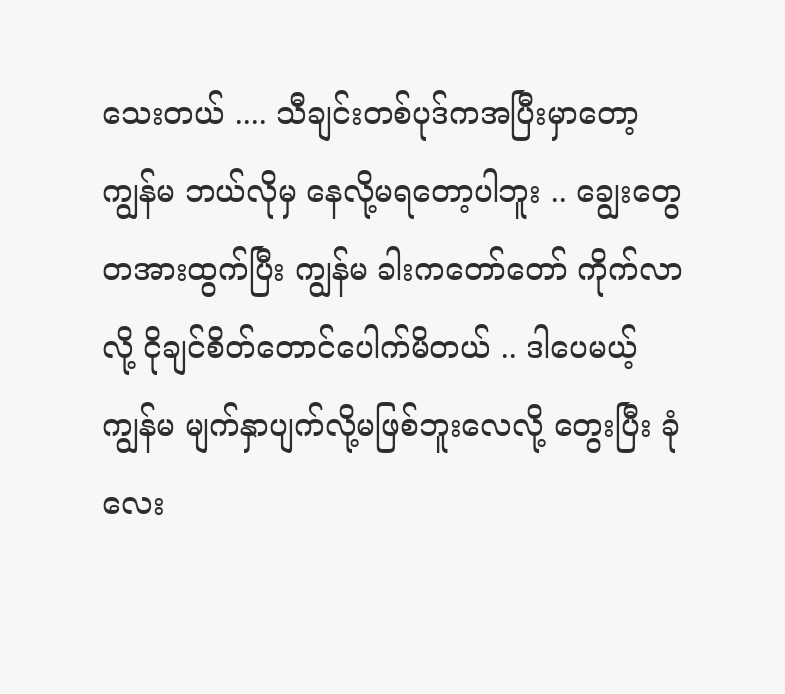သေးတယ် .... သီချင်းတစ်ပုဒ်ကအပြီးမှာတော့ ကျွန်မ ဘယ်လိုမှ နေလို့မရတော့ပါဘူး .. ချွေးတွေတအားထွက်ပြီး ကျွန်မ ခါးကတော်တော် ကိုက်လာလို့ ငိုချင်စိတ်တောင်ပေါက်မိတယ် .. ဒါပေမယ့် ကျွန်မ မျက်နှာပျက်လို့မဖြစ်ဘူးလေလို့ တွေးပြီး ခုံလေး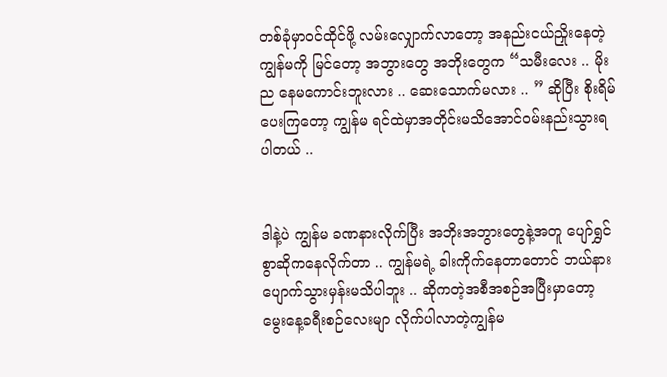တစ်ခုံမှာဝင်ထိုင်ဖို့ လမ်းလျှောက်လာတော့ အနည်းငယ်ညှိုးနေတဲ့ ကျွန်မကို မြင်တော့ အဘွားတွေ အဘိုးတွေက “သမီးလေး .. မိုးည နေမကောင်းဘူးလား .. ဆေးသောက်မလား .. ” ဆိုပြီး စိုးရိမ်ပေးကြတော့ ကျွန်မ ရင်ထဲမှာအတိုင်းမသိအောင်ဝမ်းနည်းသွားရပါတယ် ..


ဒါနဲ့ပဲ ကျွန်မ ခဏနားလိုက်ပြီး အဘိုးအဘွားတွေနဲ့အတူ ပျော်ရွှင်စွာဆိုကနေလိုက်တာ .. ကျွန်မရဲ့ ခါးကိုက်နေတာတောင် ဘယ်နားပျောက်သွားမှန်းမသိပါဘူး .. ဆိုကတဲ့အစီအစဉ်အပြီးမှာတော့ မွေးနေ့ခရီးစဉ်လေးမျာ လိုက်ပါလာတဲ့ကျွန်မ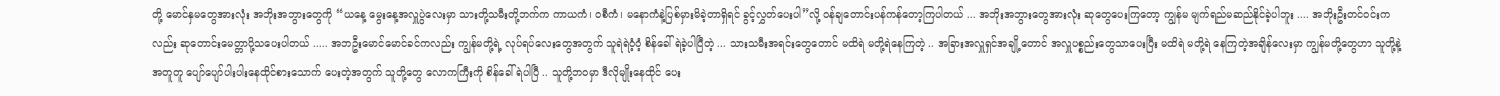တို့ မောင်နှမတွေအားလုံး အဘိုးအဘွားတွေကို “ယနေ့ မွေးနေ့အလှူပွဲလေးမှာ သားတို့သမီးတို့ဘက်က ကာယကံ၊ ဝစီကံ၊ မနောကံနဲ့ပြစ်မှားမိခဲ့တာရှိရင် ခွင့်လွှတ်ပေးပါ”လို့ ဝန်ချတောင်းပန်ကန်တော့ကြပါတယ် ... အဘိုးအဘွားတွေအားလုံး ဆုတွေပေးကြတော့ ကျွန်မ မျက်ရည်မဆည်နိုင်ခဲ့ပါဘူး .... အဘိုးဦးတင်ဝင်းကလည်း ဆုတောင်းမေတ္တာပို့သပေးပါတယ် ..... အဘဦးမောင်မောင်ခင်ကလည်း ကျွန်မတို့ရဲ့ လုပ်ရပ်လေးတွေအတွက် သူရဲရဲဝံ့ဝံ့ စိန်ခေါ်ရဲခဲ့ပါပြီတဲ့ ... သားသမီးအရင်းတွေတောင် မထိရဲ မတို့ရဲနေကြတဲ့ .. အခြားအလှူရှင်အချို့တောင် အလှူပစ္စည်းတွေသာပေးပြီး မထိရဲ မတို့ရဲ နေကြတဲ့အချိန်လေးမှာ ကျွန်မတို့တွေဟာ သူတို့နဲ့အတူတူ ပျော်ပျော်ပါးပါးနေထိုင်စားသောက် ပေးတဲ့အတွက် သူတို့တွေ လောကကြီးကို စိန်ခေါ်ရဲပါပြီ .. သူတို့ဘဝမှာ ဒီလိုမျိုးနေထိုင် ပေး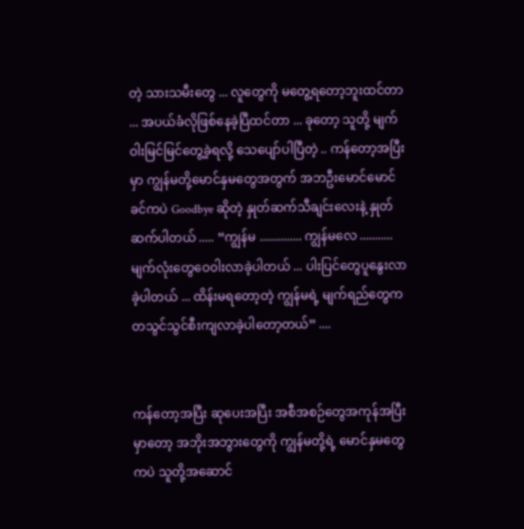တဲ့ သားသမီးတွေ ... လူတွေကို မတွေ့ရတော့ဘူးထင်တာ ... အပယ်ခံလိုဖြစ်နေခဲ့ပြီထင်တာ ... ခုတော့ သူတို့ မျက်ဝါးမြင်မြင်တွေ့ခဲ့ရလို့ သေပျော်ပါပြီတဲ့ .. ကန်တော့အပြီးမှာ ကျွန်မတို့မောင်နှမတွေအတွက် အဘဦးမောင်မောင်ခင်ကပဲ Goodbye ဆိုတဲ့ နှုတ်ဆက်သီချင်းလေးနဲ့ နှုတ်ဆက်ပါတယ် ..... “ကျွန်မ .............. ကျွန်မလေ ........... မျက်လုံးတွေဝေ၀ါးလာခဲ့ပါတယ် ... ပါးပြင်တွေပူနွေးလာခဲ့ပါတယ် ... ထိန်းမရတော့တဲ့ ကျွန်မရဲ့ မျက်ရည်တွေက တသွင်သွင်စီးကျလာခဲ့ပါတော့တယ်” ....


ကန်တော့အပြီး ဆုပေးအပြီး အစီအစဉ်တွေအကုန်အပြီးမှာတော့ အဘိုးအဘွားတွေကို ကျွန်မတို့ရဲ့ မောင်နှမတွေကပဲ သူတို့အဆောင်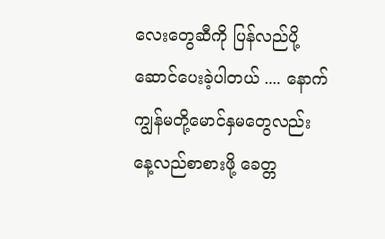လေးတွေဆီကို ပြန်လည်ပို့ဆောင်ပေးခဲ့ပါတယ် .... နောက် ကျွန်မတို့မောင်နှမတွေလည်း နေ့လည်စာစားဖို့ ခေတ္တ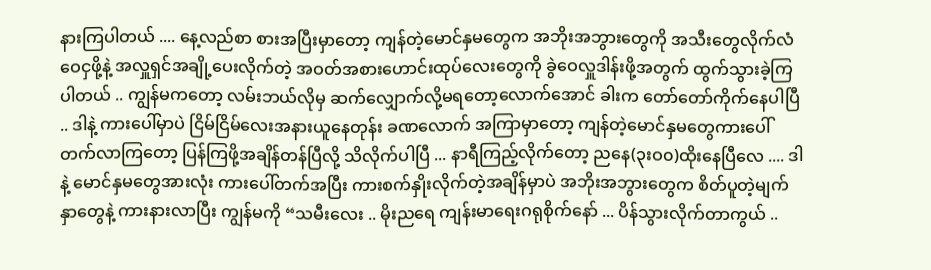နားကြပါတယ် .... နေ့လည်စာ စားအပြီးမှာတော့ ကျန်တဲ့မောင်နှမတွေက အဘိုးအဘွားတွေကို အသီးတွေလိုက်လံဝေငှဖို့နဲ့ အလှူရှင်အချို့ပေးလိုက်တဲ့ အဝတ်အစားဟောင်းထုပ်လေးတွေကို ခွဲဝေလှူဒါန်းဖို့အတွက် ထွက်သွားခဲ့ကြပါတယ် .. ကျွန်မကတော့ လမ်းဘယ်လိုမှ ဆက်လျှောက်လို့မရတော့လောက်အောင် ခါးက တော်တော်ကိုက်နေပါပြီ .. ဒါနဲ့ ကားပေါ်မှာပဲ ငြိမ်ငြိမ်လေးအနားယူနေတုန်း ခဏလောက် အကြာမှာတော့ ကျန်တဲ့မောင်နှမတွေကားပေါ်တက်လာကြတော့ ပြန်ကြဖို့အချိန်တန်ပြီလို့ သိလိုက်ပါပြီ ... နာရီကြည့်လိုက်တော့ ညနေ(၃းဝ၀)ထိုးနေပြီလေ .... ဒါနဲ့ မောင်နှမတွေအားလုံး ကားပေါ်တက်အပြီး ကားစက်နှိုးလိုက်တဲ့အချိန်မှာပဲ အဘိုးအဘွားတွေက စိတ်ပူတဲ့မျက်နှာတွေနဲ့ ကားနားလာပြီး ကျွန်မကို “သမီးလေး .. မိုးညရေ ကျန်းမာရေးဂရုစိုက်နော် ... ပိန်သွားလိုက်တာကွယ် ..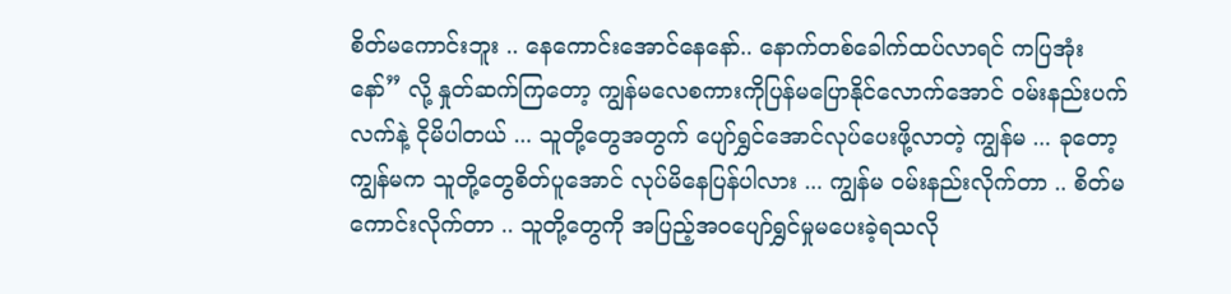စိတ်မကောင်းဘူး .. နေကောင်းအောင်နေနော်.. နောက်တစ်ခေါက်ထပ်လာရင် ကပြအုံးနော်” လို့ နှုတ်ဆက်ကြတော့ ကျွန်မလေစကားကိုပြန်မပြောနိုင်လောက်အောင် ဝမ်းနည်းပက်လက်နဲ့ ငိုမိပါတယ် ... သူတို့တွေအတွက် ပျော်ရွှင်အောင်လုပ်ပေးဖို့လာတဲ့ ကျွန်မ ... ခုတော့ ကျွန်မက သူတို့တွေစိတ်ပူအောင် လုပ်မိနေပြန်ပါလား ... ကျွန်မ ဝမ်းနည်းလိုက်တာ .. စိတ်မကောင်းလိုက်တာ .. သူတို့တွေကို အပြည့်အဝပျော်ရွှင်မှုမပေးခဲ့ရသလို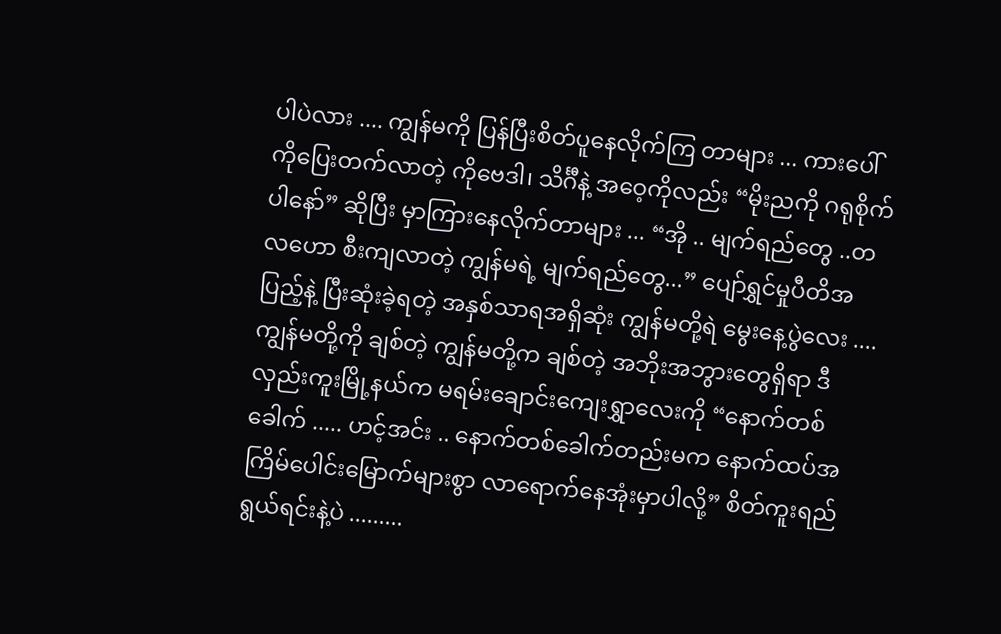ပါပဲလား .... ကျွန်မကို ပြန်ပြီးစိတ်ပူနေလိုက်ကြ တာများ ... ကားပေါ်ကိုပြေးတက်လာတဲ့ ကိုဗေဒါ၊ သိင်္ဂီနဲ့ အဝေ့ကိုလည်း “မိုးညကို ဂရုစိုက်ပါနော်” ဆိုပြီး မှာကြားနေလိုက်တာများ ... “အို .. မျက်ရည်တွေ ..တလဟော စီးကျလာတဲ့ ကျွန်မရဲ့ မျက်ရည်တွေ...” ပျော်ရွှင်မှုပီတိအပြည့်နဲ့ ပြီးဆုံးခဲ့ရတဲ့ အနှစ်သာရအရှိဆုံး ကျွန်မတို့ရဲ မွေးနေ့ပွဲလေး .... ကျွန်မတို့ကို ချစ်တဲ့ ကျွန်မတို့က ချစ်တဲ့ အဘိုးအဘွားတွေရှိရာ ဒီလှည်းကူးမြို့နယ်က မရမ်းချောင်းကျေးရွှာလေးကို “နောက်တစ်ခေါက် ..... ဟင့်အင်း .. နောက်တစ်ခေါက်တည်းမက နောက်ထပ်အကြိမ်ပေါင်းမြောက်များစွာ လာရောက်နေအုံးမှာပါလို့” စိတ်ကူးရည်ရွယ်ရင်းနဲ့ပဲ .........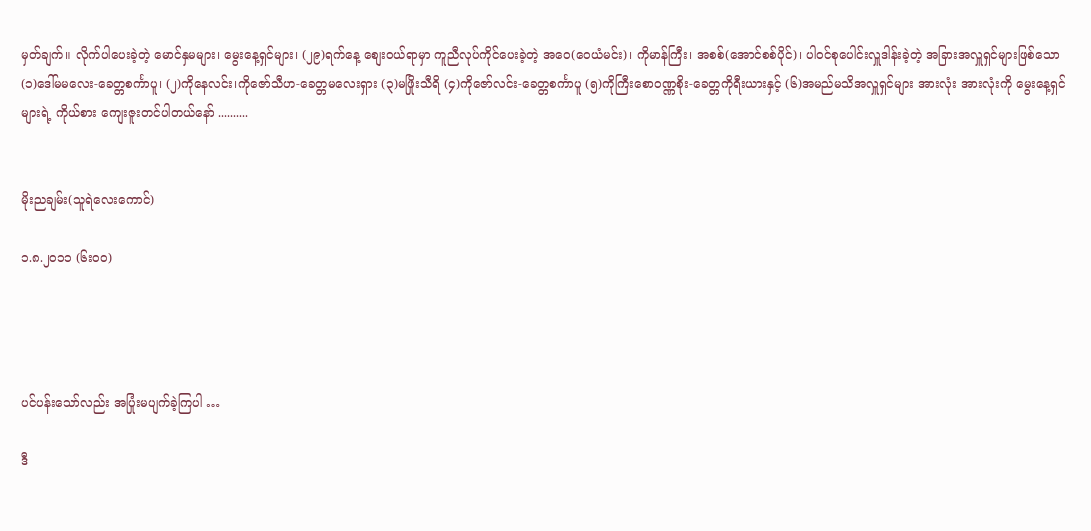မှတ်ချက်။ လိုက်ပါပေးခဲ့တဲ့ မောင်နှမများ၊ မွေးနေ့ရှင်များ၊ (၂၉)ရက်နေ့ စျေးဝယ်ရာမှာ ကူညီလုပ်ကိုင်ပေးခဲ့တဲ့ အဝေ(ဝေယံမင်း)၊ ကိုမာန်ကြီး၊ အစစ်(အောင်စစ်ပိုင်)၊ ပါဝင်စုပေါင်းလှူဒါန်းခဲ့တဲ့ အခြားအလှူရှင်များဖြစ်သော (၁)ဒေါ်မမလေး-ခေတ္တစင်္ကာပူ၊ (၂)ကိုနေလင်း၊ကိုဇော်သီဟ-ခေတ္တမလေးရှား (၃)မဖြိုးသီရိ (၄)ကိုဇော်လင်း-ခေတ္တစင်္ကာပူ (၅)ကိုကြီးစောဝဏ္ဏစိုး-ခေတ္တကိုရီးယားနှင့် (၆)အမည်မသိအလှူရှင်များ အားလုံး အားလုံးကို မွေးနေ့ရှင်များရဲ့ ကိုယ်စား ကျေးဇူးတင်ပါတယ်နော် ..........


မိုးညချမ်း(သူရဲလေးကောင်)

၁.၈.၂၀၁၁ (၆းဝ၀)




ပင်ပန်းသော်လည်း အပြုံးမပျက်ခဲ့ကြပါ …

ဒီ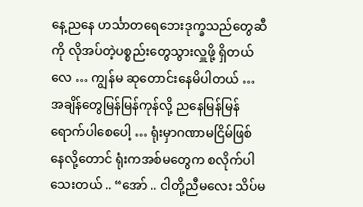နေ့ညနေ ဟင်္သာတရေဘေးဒုက္ခသည်တွေဆီကို လိုအပ်တဲ့ပစ္စည်းတွေသွားလှူဖို့ ရှိတယ်လေ … ကျွန်မ ဆုတောင်းနေမိပါတယ် … အချိန်တွေမြန်မြန်ကုန်လို့ ညနေမြန်မြန်ရောက်ပါစေပေါ့ … ရုံးမှာဂဏာမငြိမ်ဖြစ် နေလို့တောင် ရုံးကအစ်မတွေက စလိုက်ပါသေးတယ် .. “အော် .. ငါတို့ညီမလေး သိပ်မ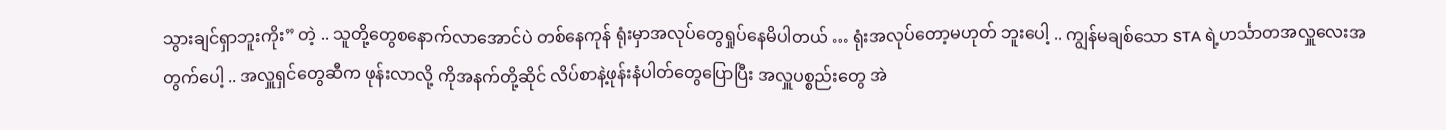သွားချင်ရှာဘူးကိုး” တဲ့ .. သူတို့တွေစနောက်လာအောင်ပဲ တစ်နေကုန် ရုံးမှာအလုပ်တွေရှုပ်နေမိပါတယ် … ရုံးအလုပ်တော့မဟုတ် ဘူးပေါ့ .. ကျွန်မချစ်သော STA ရဲ့ဟင်္သာတအလှူလေးအတွက်ပေါ့ .. အလှူရှင်တွေဆီက ဖုန်းလာလို့ ကိုအနက်တို့ဆိုင် လိပ်စာနဲ့ဖုန်းနံပါတ်တွေပြောပြီး အလှူပစ္စည်းတွေ အဲ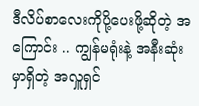ဒီလိပ်စာလေးကိုပို့ပေးဖို့ဆိုတဲ့ အကြောင်း .. ကျွန်မရုံးနဲ့ အနီးဆုံးမှာရှိတဲ့ အလှူရှင်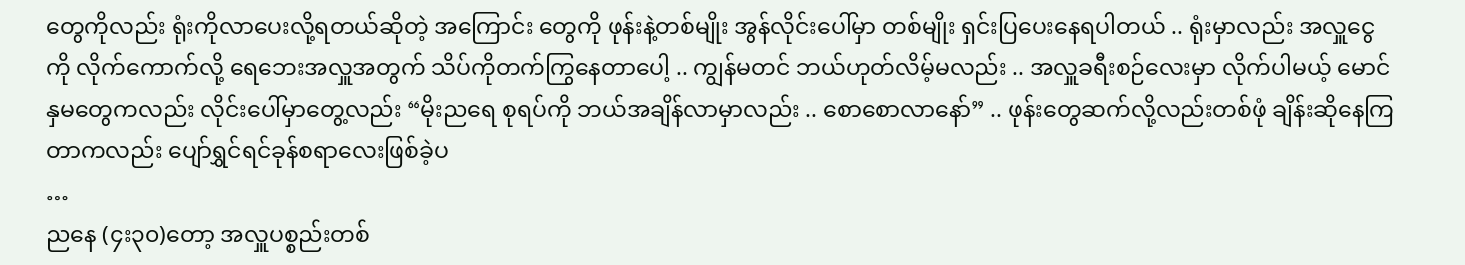တွေကိုလည်း ရုံးကိုလာပေးလို့ရတယ်ဆိုတဲ့ အကြောင်း တွေကို ဖုန်းနဲ့တစ်မျိုး အွန်လိုင်းပေါ်မှာ တစ်မျိုး ရှင်းပြပေးနေရပါတယ် .. ရုံးမှာလည်း အလှူငွေကို လိုက်ကောက်လို့ ရေဘေးအလှူအတွက် သိပ်ကိုတက်ကြွနေတာပေါ့ .. ကျွန်မတင် ဘယ်ဟုတ်လိမ့်မလည်း .. အလှူခရီးစဉ်လေးမှာ လိုက်ပါမယ့် မောင်နှမတွေကလည်း လိုင်းပေါ်မှာတွေ့လည်း “မိုးညရေ စုရပ်ကို ဘယ်အချိန်လာမှာလည်း .. စောစောလာနော်” .. ဖုန်းတွေဆက်လို့လည်းတစ်ဖုံ ချိန်းဆိုနေကြတာကလည်း ပျော်ရွှင်ရင်ခုန်စရာလေးဖြစ်ခဲ့ပ
…
ညနေ (၄း၃၀)တော့ အလှူပစ္စည်းတစ်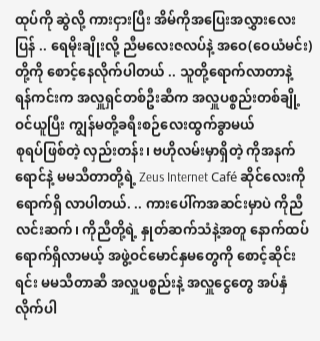ထုပ်ကို ဆွဲလို့ ကားငှားပြီး အိမ်ကိုအပြေးအလွှားလေးပြန် .. ရေမိုးချိုးလို့ ညီမလေးဇလပ်နဲ့ အဝေ(ဝေယံမင်း)တို့ကို စောင့်နေလိုက်ပါတယ် .. သူတို့ရောက်လာတာနဲ့ ရန်ကင်းက အလှူရှင်တစ်ဦးဆီက အလှူပစ္စည်းတစ်ချို့ဝင်ယူပြီး ကျွန်မတို့ခရီးစဉ်လေးထွက်ခွာမယ်
စုရပ်ဖြစ်တဲ့ လှည်းတန်း၊ ဗဟိုလမ်းမှာရှိတဲ့ ကိုအနက်ရောင်နဲ့ မမသီတာတို့ရဲ့ Zeus Internet Café ဆိုင်လေးကို ရောက်ရှိ လာပါတယ်. .. ကားပေါ်ကအဆင်းမှာပဲ ကိုညီလင်းဆက်၊ ကိုညီတို့ရဲ့ နှုတ်ဆက်သံနဲ့အတူ နောက်ထပ်ရောက်ရှိလာမယ့် အဖွဲ့ဝင်မောင်နှမတွေကို စောင့်ဆိုင်းရင်း မမသီတာဆီ အလှူပစ္စည်းနဲ့ အလှူငွေတွေ အပ်နှံလိုက်ပါ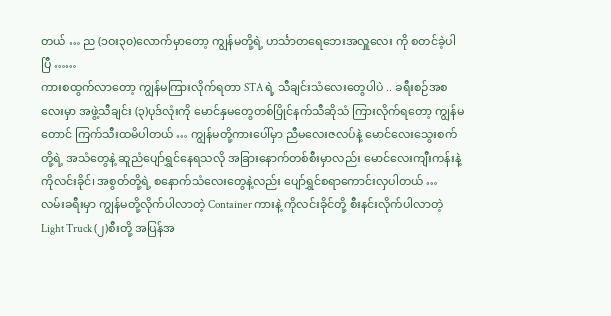တယ် … ည (၁ဝး၃၀)လောက်မှာတော့ ကျွန်မတို့ရဲ့ ဟင်္သာတရေဘေးအလှူလေး ကို စတင်ခဲ့ပါပြီ ……
ကားစထွက်လာတော့ ကျွန်မကြားလိုက်ရတာ STA ရဲ့ သီချင်းသံလေးတွေပါပဲ .. ခရီးစဉ်အစလေးမှာ အဖွဲ့သီချင်း (၃)ပုဒ်လုံးကို မောင်နှမတွေတစ်ပြိုင်နက်သီဆိုသံ ကြားလိုက်ရတော့ ကျွန်မတောင် ကြက်သီးထမိပါတယ် … ကျွန်မတို့ကားပေါ်မှာ ညီမလေးဇလပ်နဲ့ မောင်လေးသွေးစက်တို့ရဲ့ အသံတွေနဲ့ ဆူညံပျော်ရွှင်နေရသလို အခြားနောက်တစ်စီးမှာလည်း မောင်လေးကျီးကန်းနဲ့ ကိုလင်းခိုင်၊ အစွတ်တို့ရဲ့ စနောက်သံလေးတွေနဲ့လည်း ပျော်ရွှင်စရာကောင်းလှပါတယ် … လမ်းခရီးမှာ ကျွန်မတို့လိုက်ပါလာတဲ့ Container ကားနဲ့ ကိုလင်းခိုင်တို့ စီးနင်းလိုက်ပါလာတဲ့ Light Truck (၂)စီးတို့ အပြန်အ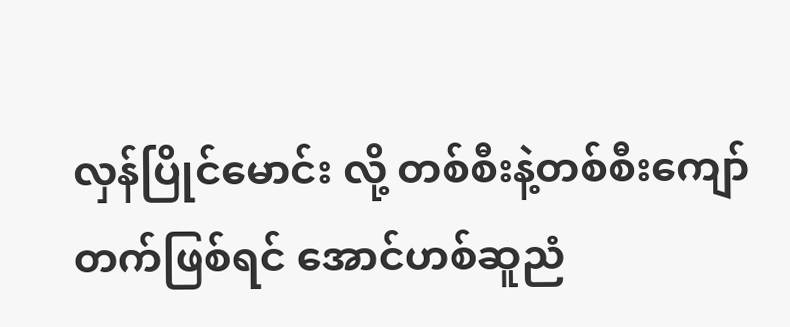လှန်ပြိုင်မောင်း လို့ တစ်စီးနဲ့တစ်စီးကျော်တက်ဖြစ်ရင် အောင်ဟစ်ဆူညံ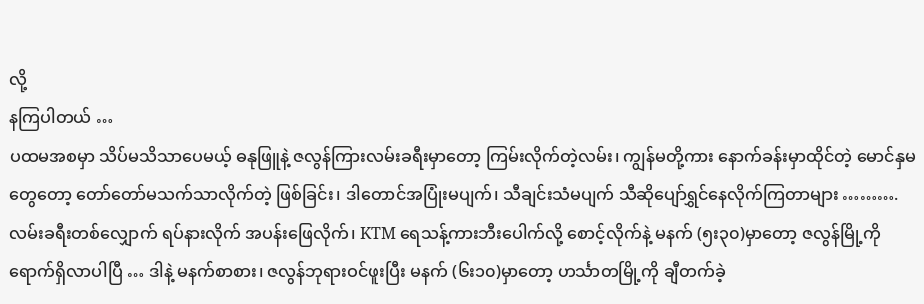လို့
နကြပါတယ် …
ပထမအစမှာ သိပ်မသိသာပေမယ့် ဓနုဖြူနဲ့ ဇလွန်ကြားလမ်းခရီးမှာတော့ ကြမ်းလိုက်တဲ့လမ်း၊ ကျွန်မတို့ကား နောက်ခန်းမှာထိုင်တဲ့ မောင်နှမတွေတော့ တော်တော်မသက်သာလိုက်တဲ့ ဖြစ်ခြင်း၊ ဒါတောင်အပြုံးမပျက်၊ သီချင်းသံမပျက် သီဆိုပျော်ရွှင်နေလိုက်ကြတာများ ……….လမ်းခရီးတစ်လျှောက် ရပ်နားလိုက် အပန်းဖြေလိုက်၊ KTM ရေသန့်ကားဘီးပေါက်လို့ စောင့်လိုက်နဲ့ မနက် (၅း၃၀)မှာတော့ ဇလွန်မြို့ကို ရောက်ရှိလာပါပြီ … ဒါနဲ့ မနက်စာစား၊ ဇလွန်ဘုရားဝင်ဖူးပြီး မနက် (၆း၁၀)မှာတော့ ဟင်္သာတမြို့ကို ချီတက်ခဲ့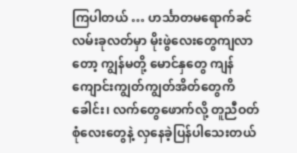ကြပါတယ် … ဟင်္သာတမရောက်ခင်လမ်းခုလတ်မှာ မိုးဖွဲလေးတွေကျလာတော့ ကျွန်မတို့ မောင်နှတွေ ကျန်ကျောင်းကျွတ်ကျွတ်အိတ်တွေကိ
ခေါင်း၊ လက်တွေဖောက်လို့ တူညီဝတ်စုံလေးတွေနဲ့ လှနေခဲ့ပြန်ပါသေးတယ်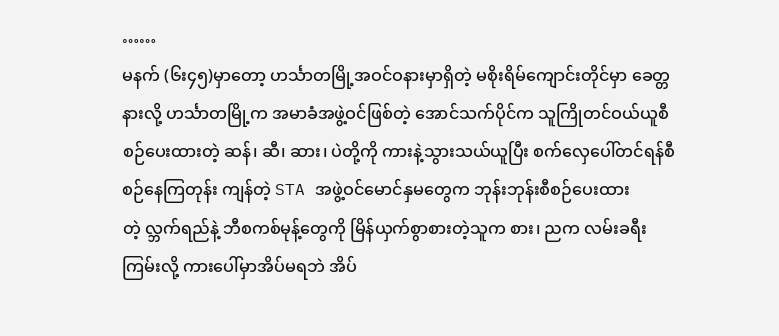……
မနက် (၆း၄၅)မှာတော့ ဟင်္သာတမြို့အဝင်ဝနားမှာရှိတဲ့ မစိုးရိမ်ကျောင်းတိုင်မှာ ခေတ္တနားလို့ ဟင်္သာတမြို့က အမာခံအဖွဲ့ဝင်ဖြစ်တဲ့ အောင်သက်ပိုင်က သူကြိုတင်ဝယ်ယူစီစဉ်ပေးထားတဲ့ ဆန်၊ ဆီ၊ ဆား၊ ပဲတို့ကို ကားနဲ့သွားသယ်ယူပြီး စက်လှေပေါ်တင်ရန်စီစဉ်နေကြတုန်း ကျန်တဲ့ STA အဖွဲ့ဝင်မောင်နှမတွေက ဘုန်းဘုန်းစီစဉ်ပေးထားတဲ့ လ္ဘက်ရည်နဲ့ ဘီစကစ်မုန့်တွေကို မြိန်ယှက်စွာစားတဲ့သူက စား၊ ညက လမ်းခရီး ကြမ်းလို့ ကားပေါ်မှာအိပ်မရဘဲ အိပ်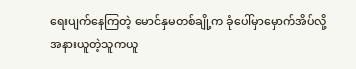ရေးပျက်နေကြတဲ့ မောင်နှမတစ်ချို့က ခုံပေါ်မှာမှောက်အိပ်လို့ အနားယူတဲ့သူကယူ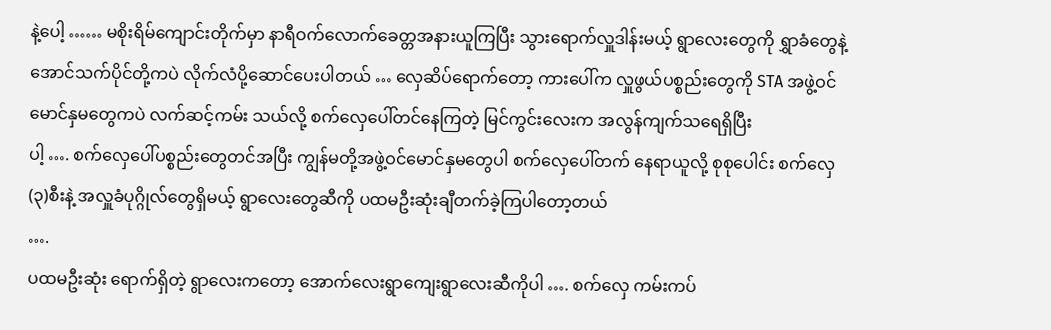နဲ့ပေါ့ …… မစိုးရိမ်ကျောင်းတိုက်မှာ နာရီဝက်လောက်ခေတ္တအနားယူကြပြီး သွားရောက်လှူဒါန်းမယ့် ရွာလေးတွေကို ရွှာခံတွေနဲ့ အောင်သက်ပိုင်တို့ကပဲ လိုက်လံပို့ဆောင်ပေးပါတယ် … လှေဆိပ်ရောက်တော့ ကားပေါ်က လှူဖွယ်ပစ္စည်းတွေကို STA အဖွဲ့ဝင်မောင်နှမတွေကပဲ လက်ဆင့်ကမ်း သယ်လို့ စက်လှေပေါ်တင်နေကြတဲ့ မြင်ကွင်းလေးက အလွန်ကျက်သရေရှိပြီး
ပါ့ …. စက်လှေပေါ်ပစ္စည်းတွေတင်အပြီး ကျွန်မတို့အဖွဲ့ဝင်မောင်နှမတွေပါ စက်လှေပေါ်တက် နေရာယူလို့ စုစုပေါင်း စက်လှေ(၃)စီးနဲ့ အလှူခံပုဂ္ဂိုလ်တွေရှိမယ့် ရွာလေးတွေဆီကို ပထမဦးဆုံးချီတက်ခဲ့ကြပါတော့တယ်
….
ပထမဦးဆုံး ရောက်ရှိတဲ့ ရွာလေးကတော့ အောက်လေးရွာကျေးရွာလေးဆီကိုပါ …. စက်လှေ ကမ်းကပ်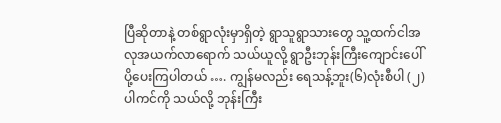ပြီဆိုတာနဲ့ တစ်ရွာလုံးမှာရှိတဲ့ ရွာသူရွာသားတွေ သူ့ထက်ငါအလုအယက်လာရောက် သယ်ယူလို့ ရွာဦးဘုန်းကြီးကျောင်းပေါ်ပို့ပေးကြပါတယ် …. ကျွန်မလည်း ရေသန့်ဘူး(၆)လုံးစီပါ (၂)ပါကင်ကို သယ်လို့ ဘုန်းကြီး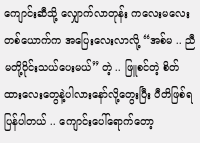ကျောင်းဆီသို့ လျှောက်လာတုန်း ကလေးမလေးတစ်ယောက်က အပြေးလေးလာလို့ “အစ်မ .. ညီမတို့ဝိုင်းသယ်ပေးမယ်” တဲ့ .. ဖြူစင်တဲ့ စိတ်ထားလေးတွေနဲ့ပါလားနော်လို့တွေးပြီး ပီတိဖြစ်ရပြန်ပါတယ် .. ကျောင်းပေါ်ရောက်တော့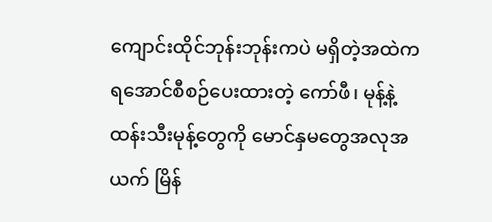ကျောင်းထိုင်ဘုန်းဘုန်းကပဲ မရှိတဲ့အထဲက ရအောင်စီစဉ်ပေးထားတဲ့ ကော်ဖီ၊ မုန့်နဲ့ ထန်းသီးမုန့်တွေကို မောင်နှမတွေအလုအယက် မြိန်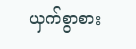ယှက်စွာစား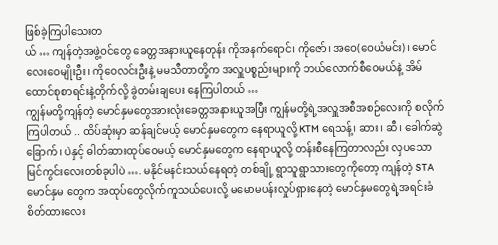ဖြစ်ခဲ့ကြပါသေးတ
ယ် … ကျန်တဲ့အဖွဲ့ဝင်တွေ ခေတ္တအနားယူနေတုန်း ကိုအနက်ရောင်၊ ကိုဇော်၊ အဝေ(ဝေယံမင်း)၊ မောင်လေးဝေမျိုးဦး၊ ကိုဝေလင်းဦးနဲ့ မမသီတာတို့က အလှူပစ္စည်းများကို ဘယ်လောက်စီဝေမယ်နဲ့ အိမ်ထောင်စုစာရင်းနဲ့တိုက်လို့ ခွဲတမ်းချပေး နေကြပါတယ် …
ကျွန်မတို့ကျန်တဲ့ မောင်နှမတွေအားလုံးခေတ္တအနားယူအပြီး ကျွန်မတို့ရဲ့အလှူအစီအစဉ်လေးကို စလိုက်ကြပါတယ် .. ထိပ်ဆုံးမှာ ဆန်ချင်မယ့် မောင်နှမတွေက နေရာယူလို့ KTM ရေသန့်၊ ဆား၊ ဆီ၊ ခေါက်ဆွဲခြောက်၊ ပဲနှင့် ဓါတ်ဆားထုပ်ဝေမယ့် မောင်နှမတွေက နေရာယူလို့ တန်းစီနေကြတာလည်း လှပသော မြင်ကွင်းလေးတစ်ခုပါပဲ …. မနိုင်မနင်းသယ်နေရတဲ့ တစ်ချို့ ရွာသူရွာသားတွေကိုတော့ ကျန်တဲ့ STA မောင်နှမ တွေက အထုပ်တွေလိုက်ကူသယ်ပေးလို့ မမောမပန်းလှုပ်ရှားနေတဲ့ မောင်နှမတွေရဲ့အရင်းခံစိတ်ထားလေး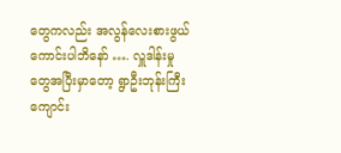တွေကလည်း အလွန်လေးစားဖွယ်ကောင်းပါဘိနော် …. လှူဒါန်းမှုတွေအပြီးမှာတော့ ရွာဦးဘုန်းကြီးကျောင်း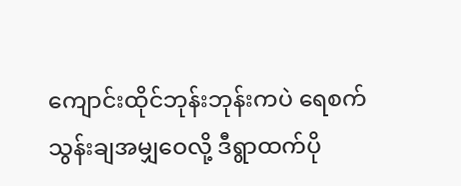ကျောင်းထိုင်ဘုန်းဘုန်းကပဲ ရေစက်သွန်းချအမျှဝေလို့ ဒီရွာထက်ပို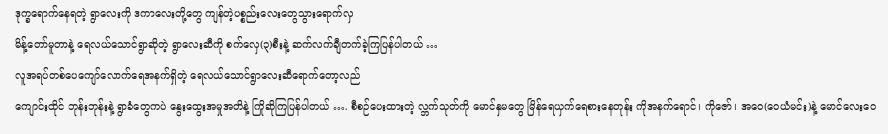ဒုက္ခရောက်နေရတဲ့ ရွာလေးကို ဒကာလေးတို့တွေ ကျန်တဲ့ပစ္စည်းလေးတွေသွားရောက်လှ
မိန့်တော်မူတာနဲ့ ရေလယ်သောင်ရွာဆိုတဲ့ ရွာလေးဆီကို စက်လှေ(၃)စီးနဲ့ ဆက်လက်ချီတက်ခဲ့ကြပြန်ပါတယ် …
လူအရပ်တစ်ပေကျော်လောက်ရေအနက်ရှိတဲ့ ရေလယ်သောင်ရွာလေးဆီရောက်တော့လည်
ကျောင်းထိုင် ဘုန်းဘုန်းနဲ့ ရွာခံတွေကပဲ နွေးထွေးအမှုအတိနဲ့ ကြိုဆိုကြပြန်ပါတယ် …. စီစဉ်ပေးထားတဲ့ လ္ဘက်သုတ်ကို မောင်နှမတွေ မြိန်ရေယှက်ရေစားနေတုန်း ကိုအနက်ရောင်၊ ကိုဇော်၊ အဝေ(ဝေယံမင်း)နဲ့ မောင်လေးဝေ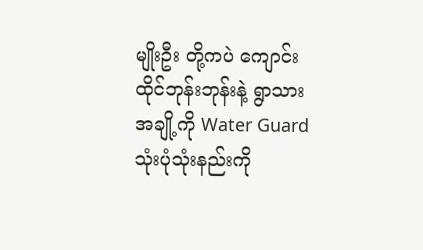မျိုးဦး တို့ကပဲ ကျောင်းထိုင်ဘုန်းဘုန်းနဲ့ ရွာသားအချို့ကို Water Guard သုံးပုံသုံးနည်းကို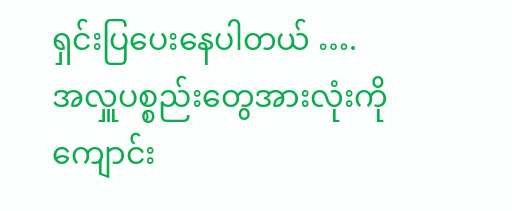ရှင်းပြပေးနေပါတယ် ….
အလှူပစ္စည်းတွေအားလုံးကို ကျောင်း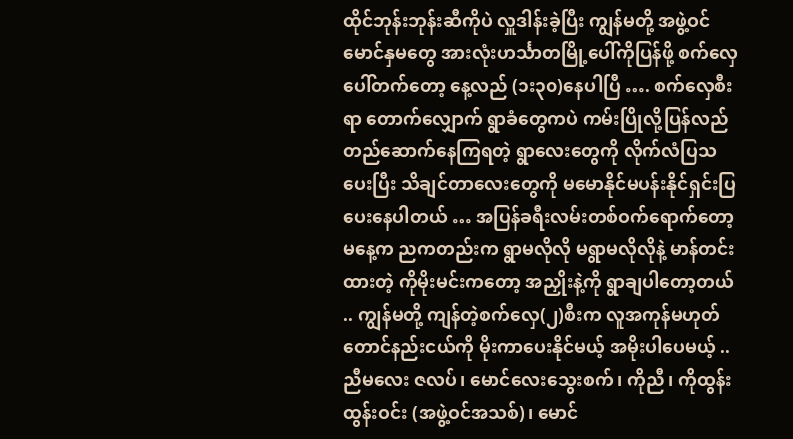ထိုင်ဘုန်းဘုန်းဆီကိုပဲ လှူဒါန်းခဲ့ပြီး ကျွန်မတို့ အဖွဲ့ဝင်မောင်နှမတွေ အားလုံးဟင်္သာတမြို့ပေါ်ကိုပြန်ဖို့ စက်လှေပေါ်တက်တော့ နေ့လည် (၁း၃၀)နေပါပြီ …. စက်လှေစီးရာ တောက်လျှောက် ရွာခံတွေကပဲ ကမ်းပြိုလို့ပြန်လည်တည်ဆောက်နေကြရတဲ့ ရွာလေးတွေကို လိုက်လံပြသ ပေးပြီး သိချင်တာလေးတွေကို မမောနိုင်မပန်းနိုင်ရှင်းပြပေးနေပါတယ် … အပြန်ခရီးလမ်းတစ်ဝက်ရောက်တော့ မနေ့က ညကတည်းက ရွာမလိုလို မရွာမလိုလိုနဲ့ မာန်တင်းထားတဲ့ ကိုမိုးမင်းကတော့ အညှိုးနဲ့ကို ရွာချပါတော့တယ် .. ကျွန်မတို့ ကျန်တဲ့စက်လှေ(၂)စီးက လူအကုန်မဟုတ်တောင်နည်းငယ်ကို မိုးကာပေးနိုင်မယ့် အမိုးပါပေမယ့် .. ညီမလေး ဇလပ်၊ မောင်လေးသွေးစက်၊ ကိုညီ၊ ကိုထွန်းထွန်းဝင်း (အဖွဲ့ဝင်အသစ်)၊ မောင်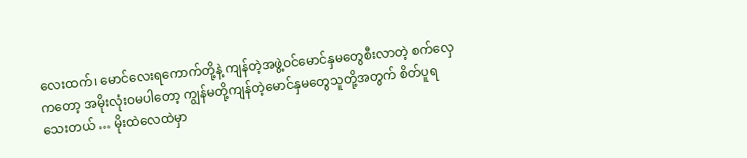လေးထက်၊ မောင်လေးရကောက်တို့နဲ့ ကျန်တဲ့အဖွဲ့ဝင်မောင်နှမတွေစီးလာတဲ့ စက်လှေကတော့ အမိုးလုံးဝမပါတော့ ကျွန်မတို့ကျန်တဲ့မောင်နှမတွေသူတို့အတွက် စိတ်ပူရသေးတယ် … မိုးထဲလေထဲမှာ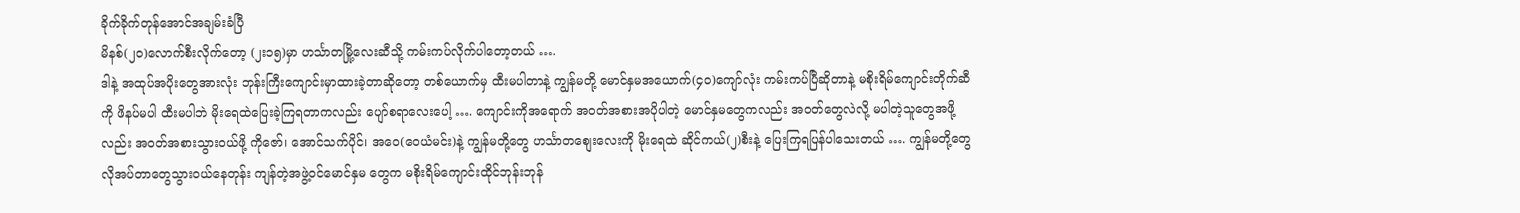ခိုက်ခိုက်တုန်အောင်အချမ်းခံပြီ
မိနစ်(၂၀)လောက်စီးလိုက်တော့ (၂း၁၅)မှာ ဟင်္သာတမြို့လေးဆီသို့ ကမ်းကပ်လိုက်ပါတော့တယ် ….
ဒါနဲ့ အထုပ်အပိုးတွေအားလုံး ဘုန်းကြီးကျောင်းမှာထားခဲ့တာဆိုတော့ တစ်ယောက်မှ ထီးမပါတာနဲ့ ကျွန်မတို့ မောင်နှမအယောက်(၄၀)ကျော်လုံး ကမ်းကပ်ပြီဆိုတာနဲ့ မစိုးရိမ်ကျောင်းတိုက်ဆီကို ဖိနပ်မပါ ထီးမပါဘဲ မိုးရေထဲပြေးခဲ့ကြရတာကလည်း ပျော်စရာလေးပေါ့ …. ကျောင်းကိုအရောက် အဝတ်အစားအပိုပါတဲ့ မောင်နှမတွေကလည်း အဝတ်တွေလဲလို့ မပါတဲ့သူတွေအဖို့လည်း အဝတ်အစားသွားဝယ်ဖို့ ကိုဇော်၊ အောင်သက်ပိုင်၊ အဝေ(ဝေယံမင်း)နဲ့ ကျွန်မတို့တွေ ဟင်္သာတစျေးလေးကို မိုးရေထဲ ဆိုင်ကယ်(၂)စီးနဲ့ ပြေးကြရပြန်ပါသေးတယ် …. ကျွန်မတို့တွေ လိုအပ်တာတွေသွားဝယ်နေတုန်း ကျန်တဲ့အဖွဲ့ဝင်မောင်နှမ တွေက မစိုးရိမ်ကျောင်းထိုင်ဘုန်းဘုန်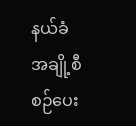နယ်ခံအချို့စီစဉ်ပေး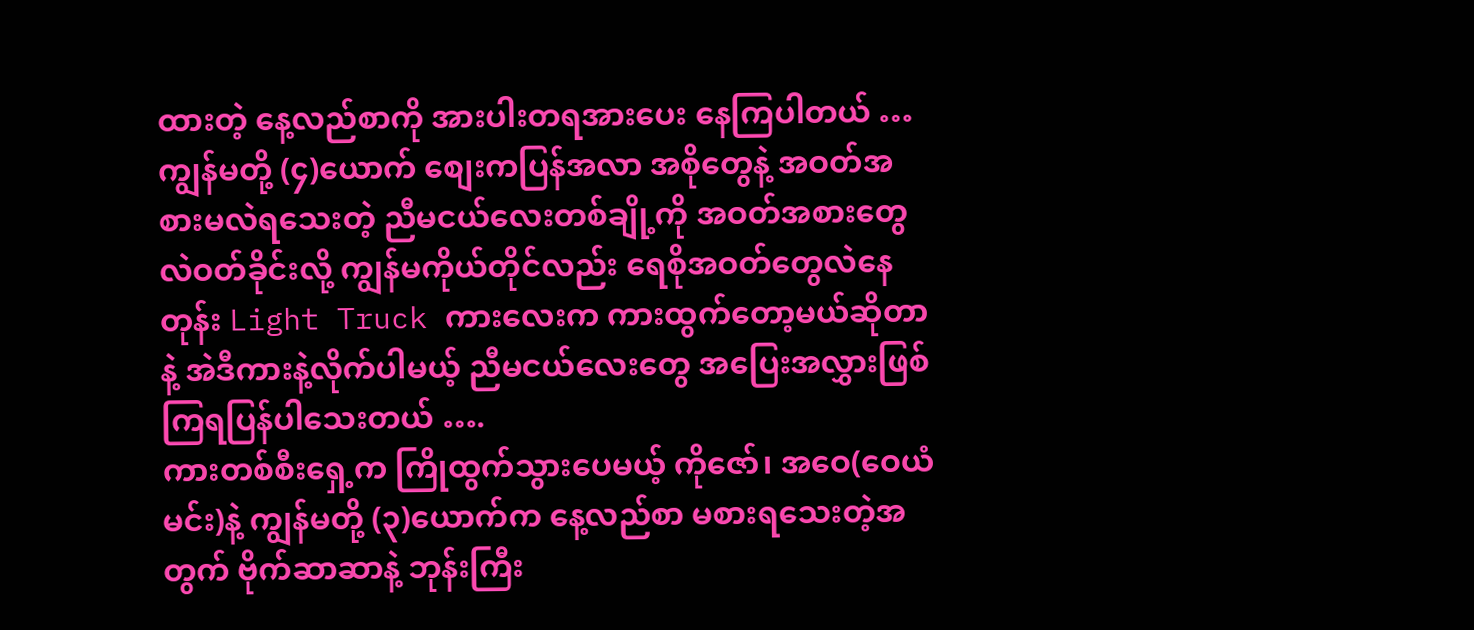ထားတဲ့ နေ့လည်စာကို အားပါးတရအားပေး နေကြပါတယ် … ကျွန်မတို့ (၄)ယောက် စျေးကပြန်အလာ အစိုတွေနဲ့ အဝတ်အစားမလဲရသေးတဲ့ ညီမငယ်လေးတစ်ချို့ကို အဝတ်အစားတွေလဲဝတ်ခိုင်းလို့ ကျွန်မကိုယ်တိုင်လည်း ရေစိုအဝတ်တွေလဲနေတုန်း Light Truck ကားလေးက ကားထွက်တော့မယ်ဆိုတာနဲ့ အဲဒီကားနဲ့လိုက်ပါမယ့် ညီမငယ်လေးတွေ အပြေးအလွှားဖြစ်ကြရပြန်ပါသေးတယ် ….
ကားတစ်စီးရှေ့က ကြိုထွက်သွားပေမယ့် ကိုဇော်၊ အဝေ(ဝေယံမင်း)နဲ့ ကျွန်မတို့ (၃)ယောက်က နေ့လည်စာ မစားရသေးတဲ့အတွက် ဗိုက်ဆာဆာနဲ့ ဘုန်းကြီး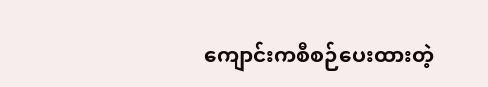ကျောင်းကစီစဉ်ပေးထားတဲ့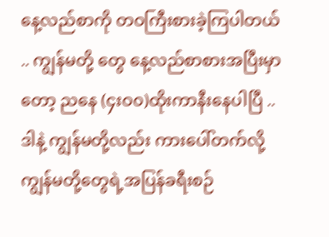နေ့လည်စာကို တဝကြီးစားခဲ့ကြပါတယ် .. ကျွန်မတို့ တွေ နေ့လည်စာစားအပြီးမှာတော့ ညနေ (၄းဝ၀)ထိုးကာနီးနေပါပြီ .. ဒါနဲ့ ကျွန်မတို့လည်း ကားပေါ်တက်လို့ ကျွန်မတို့တွေရဲ့အပြန်ခရီးစဉ်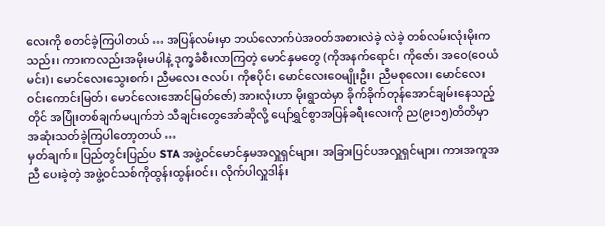လေးကို စတင်ခဲ့ကြပါတယ် … အပြန်လမ်းမှာ ဘယ်လောက်ပဲအဝတ်အစားလဲခဲ့ လဲခဲ့ တစ်လမ်းလုံးမိုးကသည်း၊ ကားကလည်းအမိုးမပါနဲ့ ဒုက္ခခံစီးလာကြတဲ့ မောင်နှမတွေ (ကိုအနက်ရောင်၊ ကိုဇော်၊ အဝေ(ဝေယံမင်း)၊ မောင်လေးသွေးစက်၊ ညီမလေး ဇလပ်၊ ကိုဧပိုင်၊ မောင်လေးဝေမျိုးဦး၊ ညီမစုလေး၊ မောင်လေးဝင်းကောင်းမြတ်၊ မောင်လေးအောင်မြတ်ဇော်) အားလုံးဟာ မိုးရွာထဲမှာ ခိုက်ခိုက်တုန်အောင်ချမ်းနေသည့်
တိုင် အပြုံးတစ်ချက်မပျက်ဘဲ သီချင်းတွေအော်ဆိုလို့ ပျော်ရွှင်စွာအပြန်ခရီးလေးကို ည(၉း၁၅)တိတိမှာ အဆုံးသတ်ခဲ့ကြပါတော့တယ် …
မှတ်ချက်။ ပြည်တွင်းပြည်ပ STA အဖွဲ့ဝင်မောင်နှမအလှူရှင်များ၊ အခြားပြင်ပအလှူရှင်များ၊ ကားအကူအညီ ပေးခဲ့တဲ့ အဖွဲ့ဝင်သစ်ကိုထွန်းထွန်းဝင်း၊ လိုက်ပါလှူဒါန်း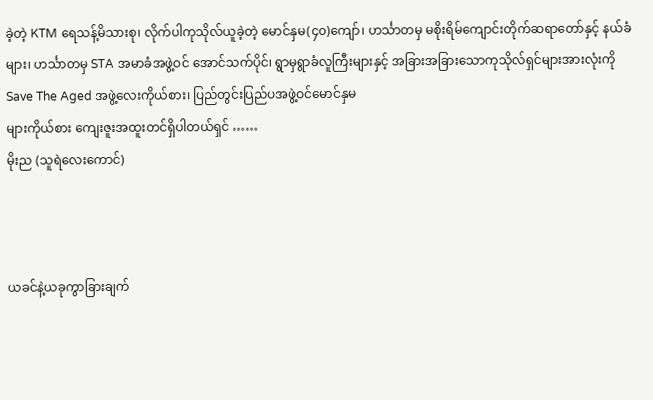ခဲ့တဲ့ KTM ရေသန့်မိသားစု၊ လိုက်ပါကုသိုလ်ယူခဲ့တဲ့ မောင်နှမ(၄၀)ကျော်၊ ဟင်္သာတမှ မစိုးရိမ်ကျောင်းတိုက်ဆရာတော်နှင့် နယ်ခံများ၊ ဟင်္သာတမှ STA အမာခံအဖွဲ့ဝင် အောင်သက်ပိုင်၊ ရွာမှရွာခံလူကြီးများနှင့် အခြားအခြားသောကုသိုလ်ရှင်များအားလုံးကို Save The Aged အဖွဲ့လေးကိုယ်စား၊ ပြည်တွင်းပြည်ပအဖွဲ့ဝင်မောင်နှမ
များကိုယ်စား ကျေးဇူးအထူးတင်ရှိပါတယ်ရှင် ……
မိုးည (သူရဲလေးကောင်)



ယခင်နဲ့ယခုကွာခြားချက်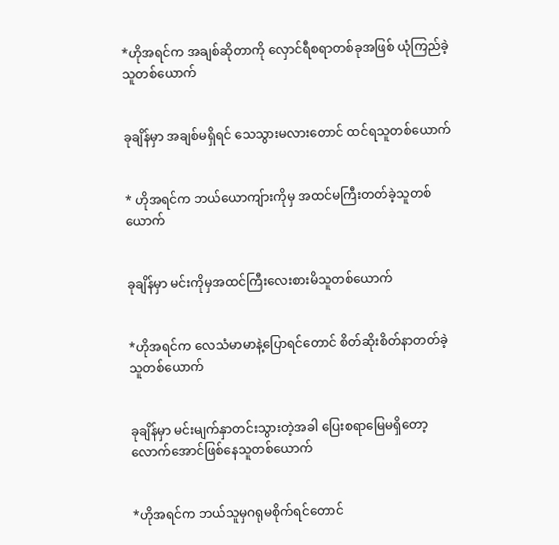*ဟိုအရင်က အချစ်ဆိုတာကို လှောင်ရီစရာတစ်ခုအဖြစ် ယုံကြည်ခဲ့သူတစ်ယောက်


ခုချိန်မှာ အချစ်မရှိရင် သေသွားမလားတောင် ထင်ရသူတစ်ယောက်


* ဟိုအရင်က ဘယ်ယောကျ်ားကိုမှ အထင်မကြီးတတ်ခဲ့သူတစ်ယောက်


ခုချိန်မှာ မင်းကိုမှအထင်ကြီးလေးစားမိသူတစ်ယောက်


*ဟိုအရင်က လေသံမာမာနဲ့ပြောရင်တောင် စိတ်ဆိုးစိတ်နာတတ်ခဲ့သူတစ်ယောက်


ခုချိန်မှာ မင်းမျက်နှာတင်းသွားတဲ့အခါ ပြေးစရာမြေမရှိတော့လောက်အောင်ဖြစ်နေသူတစ်ယောက်


*ဟိုအရင်က ဘယ်သူမှဂရုမစိုက်ရင်တောင်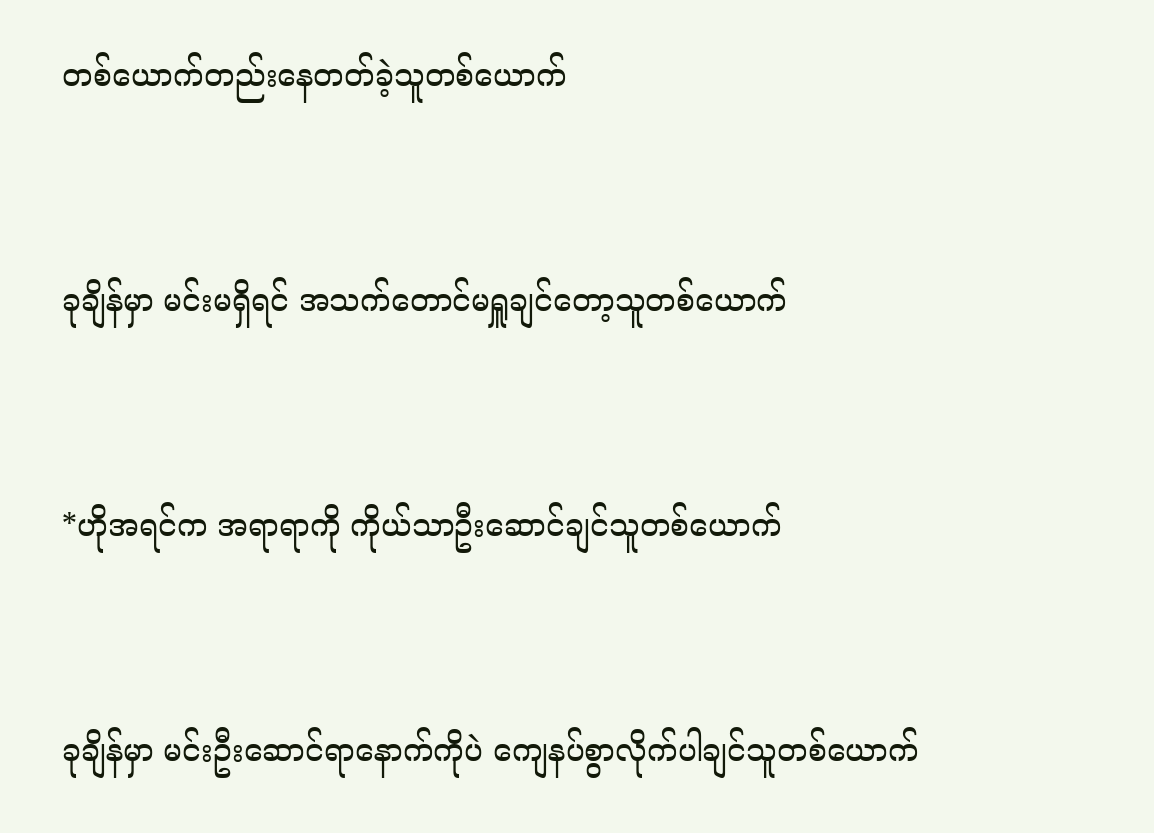တစ်ယောက်တည်းနေတတ်ခဲ့သူတစ်ယောက်


ခုချိန်မှာ မင်းမရှိရင် အသက်တောင်မရှူချင်တော့သူတစ်ယောက်


*ဟိုအရင်က အရာရာကို ကိုယ်သာဦးဆောင်ချင်သူတစ်ယောက်


ခုချိန်မှာ မင်းဦးဆောင်ရာနောက်ကိုပဲ ကျေနပ်စွာလိုက်ပါချင်သူတစ်ယောက်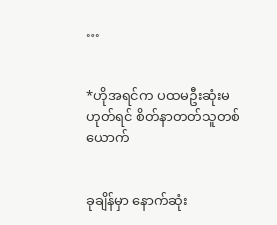…


*ဟိုအရင်က ပထမဦးဆုံးမဟုတ်ရင် စိတ်နာတတ်သူတစ်ယောက်


ခုချိန်မှာ နောက်ဆုံး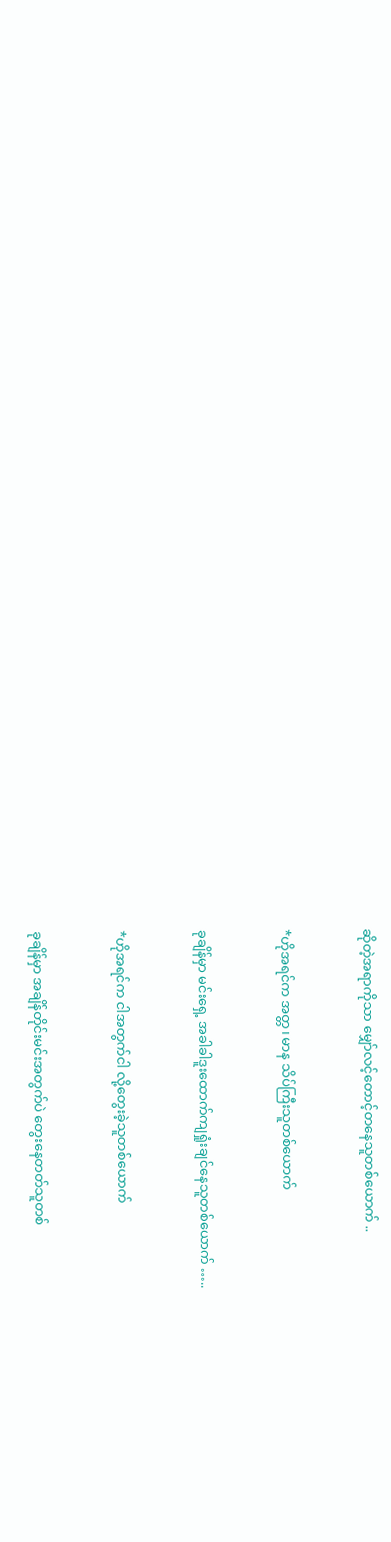ဆိုတဲ့အရာကိုသာ မျှော်လင့်တောင့်တနေသူတစ်ယောက် ..


*ဟိုအရင်က အတ္တ၊ မာန သိပ်ကြီးသူတစ်ယောက်


ခုချိန်မှာ မင်းရှေ့ အခါခါဒူးထောက်ကျရှုံးချင်နေသူတစ်ယောက် …..


*ဟိုအရင်က ငါအတွက်ငါ လို့တွေးခဲ့သူတစ်ယောက်


ခုချိန်မှာ အချိန်တိုင်းမင်းအတွက်ပဲ တွေးနေတတ်သူတစ်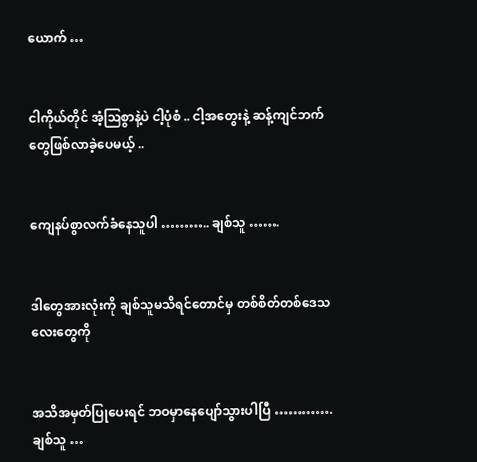ယောက် …


ငါကိုယ်တိုင် အံ့သြစွာနဲ့ပဲ ငါ့ပုံစံ .. ငါ့အတွေးနဲ့ ဆန့်ကျင်ဘက်တွေဖြစ်လာခဲ့ပေမယ့် ..


ကျေနပ်စွာလက်ခံနေသူပါ ……….. ချစ်သူ …….


ဒါတွေအားလုံးကို ချစ်သူမသိရင်တောင်မှ တစ်စိတ်တစ်ဒေသလေးတွေကို


အသိအမှတ်ပြုပေးရင် ဘဝမှာနေပျော်သွားပါပြီ …………. ချစ်သူ …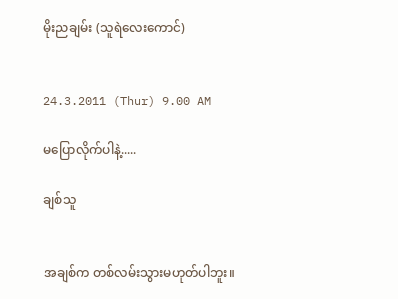မိုးညချမ်း (သူရဲလေးကောင်)


24.3.2011 (Thur) 9.00 AM

မပြောလိုက်ပါနဲ့.....

ချစ်သူ


အချစ်က တစ်လမ်းသွားမဟုတ်ပါဘူး။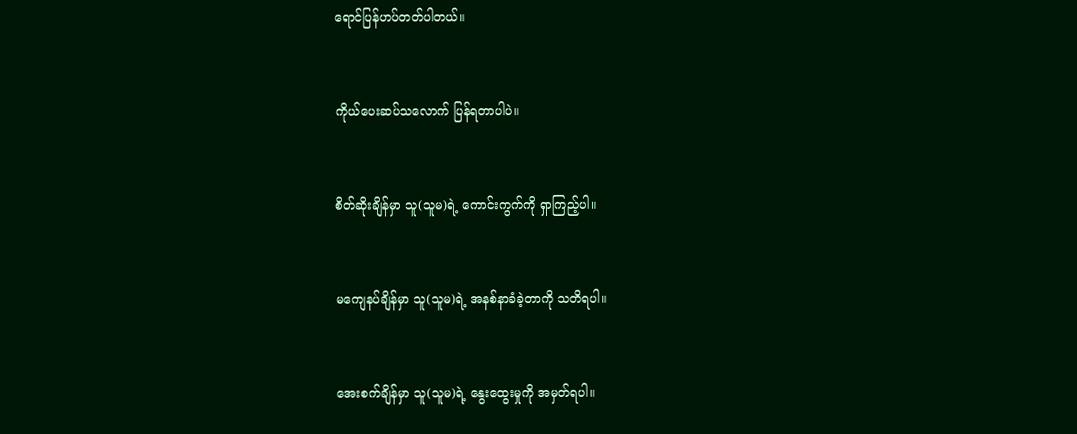ရောင်ပြန်ဟပ်တတ်ပါတယ်။


ကိုယ်ပေးဆပ်သလောက် ပြန်ရတာပါပဲ။


စိတ်ဆိုးချိန်မှာ သူ(သူမ)ရဲ့ ကောင်းကွက်ကို ရှာကြည့်ပါ။


မကျေနပ်ချိန်မှာ သူ(သူမ)ရဲ့ အနစ်နာခံခဲ့တာကို သတိရပါ။


အေးစက်ချိန်မှာ သူ(သူမ)ရဲ့ နွေးထွေးမှုကို အမှတ်ရပါ။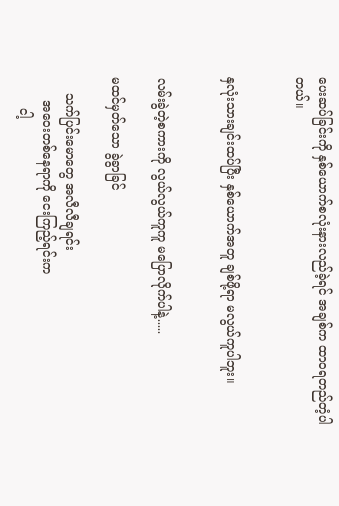ပေးဆပ်ခြင်းကို နှစ်ယောက်စလုံးနားလည်ခဲ့ရင် အချစ်က ထာဝရတည်တံ့ပါတယ်။


နှလုံးသားချင်းထပ်ပြီး နှစ်ယောက်အတူ ချစ်ဖို့ရာ မလွယ်ကူပါဘူး။


လမ်းခွဲတဲ့စကားကို လွယ်လွယ်ကူကူ မပြောလိုက်ပါနဲ့.....

မထင်မှတ်သော ခွဲခွာခြင်

    သက်ပြင်းမောတွေ အလီလီချရင်း
      အဝေးတစ်နေရာကို ငေးကြည့်ရင်းက
        ငါ့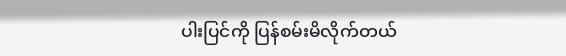ပါးပြင်ကို ပြန်စမ်းမိလိုက်တယ်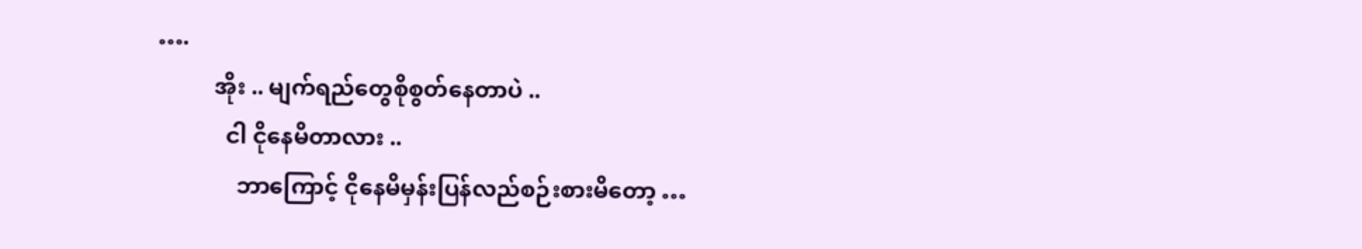….
          အိုး .. မျက်ရည်တွေစိုစွတ်နေတာပဲ ..
            ငါ ငိုနေမိတာလား ..
              ဘာကြောင့် ငိုနေမိမှန်းပြန်လည်စဉ်းစားမိတော့ …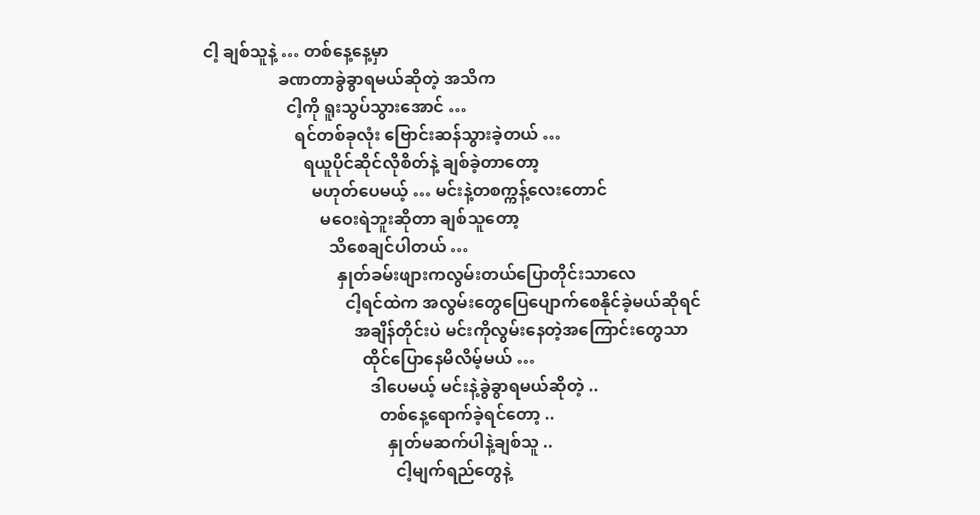ငါ့ ချစ်သူနဲ့ … တစ်နေ့နေ့မှာ
                  ခဏတာခွဲခွာရမယ်ဆိုတဲ့ အသိက
                    ငါ့ကို ရူးသွပ်သွားအောင် …
                      ရင်တစ်ခုလုံး ဗြောင်းဆန်သွားခဲ့တယ် …
                        ရယူပိုင်ဆိုင်လိုစိတ်နဲ့ ချစ်ခဲ့တာတော့
                          မဟုတ်ပေမယ့် … မင်းနဲ့တစက္ကန့်လေးတောင်
                            မဝေးရဲဘူးဆိုတာ ချစ်သူတော့
                              သိစေချင်ပါတယ် …
                                နှုတ်ခမ်းဖျားကလွမ်းတယ်ပြောတိုင်းသာလေ
                                  ငါ့ရင်ထဲက အလွမ်းတွေပြေပျောက်စေနိုင်ခဲ့မယ်ဆိုရင်
                                    အချိန်တိုင်းပဲ မင်းကိုလွမ်းနေတဲ့အကြောင်းတွေသာ
                                      ထိုင်ပြောနေမိလိမ့်မယ် …
                                        ဒါပေမယ့် မင်းနဲ့ခွဲခွာရမယ်ဆိုတဲ့ ..
                                          တစ်နေ့ရောက်ခဲ့ရင်တော့ ..
                                            နှုတ်မဆက်ပါနဲ့ချစ်သူ ..
                                              ငါ့မျက်ရည်တွေနဲ့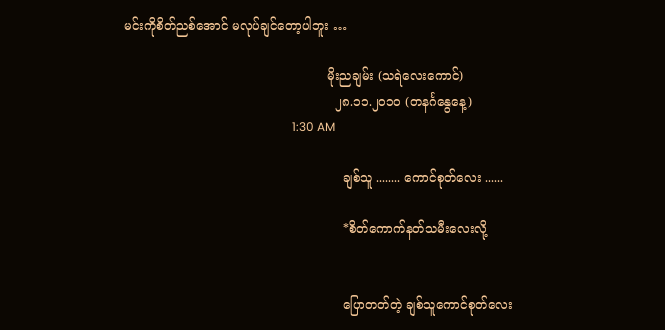မင်းကိုစိတ်ညစ်အောင် မလုပ်ချင်တော့ပါဘူး …

                                                    မိုးညချမ်း (သရဲလေးကောင်)
                                                      ၂၈.၁၁.၂၀၁၀ (တနင်္ဂနွေနေ့)
                                                        1:30 AM

                                                        ချစ်သူ ........ ကောင်စုတ်လေး ......

                                                        *စိတ်ကောက်နတ်သမီးလေးလို့


                                                        ပြောတတ်တဲ့ ချစ်သူကောင်စုတ်လေး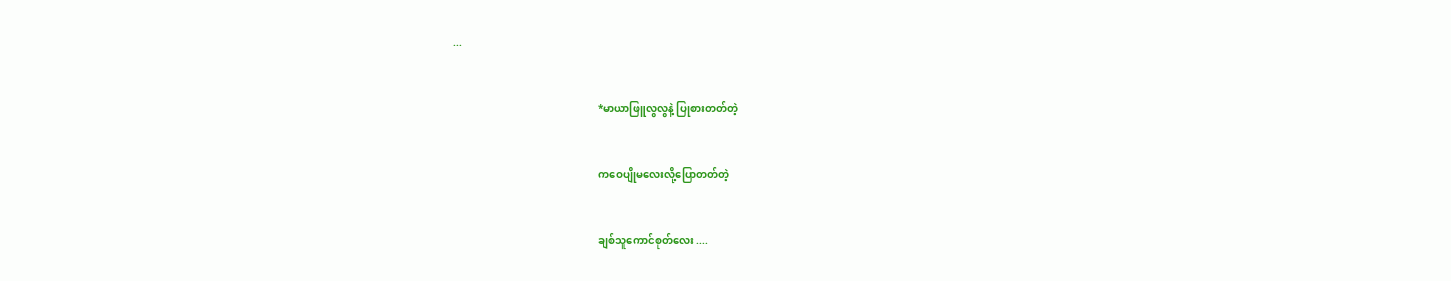...


                                                        *မာယာဖြူလွလွနဲ့ ပြုစားတတ်တဲ့


                                                        ကဝေပျိုမလေးလို့ပြောတတ်တဲ့


                                                        ချစ်သူကောင်စုတ်လေး ....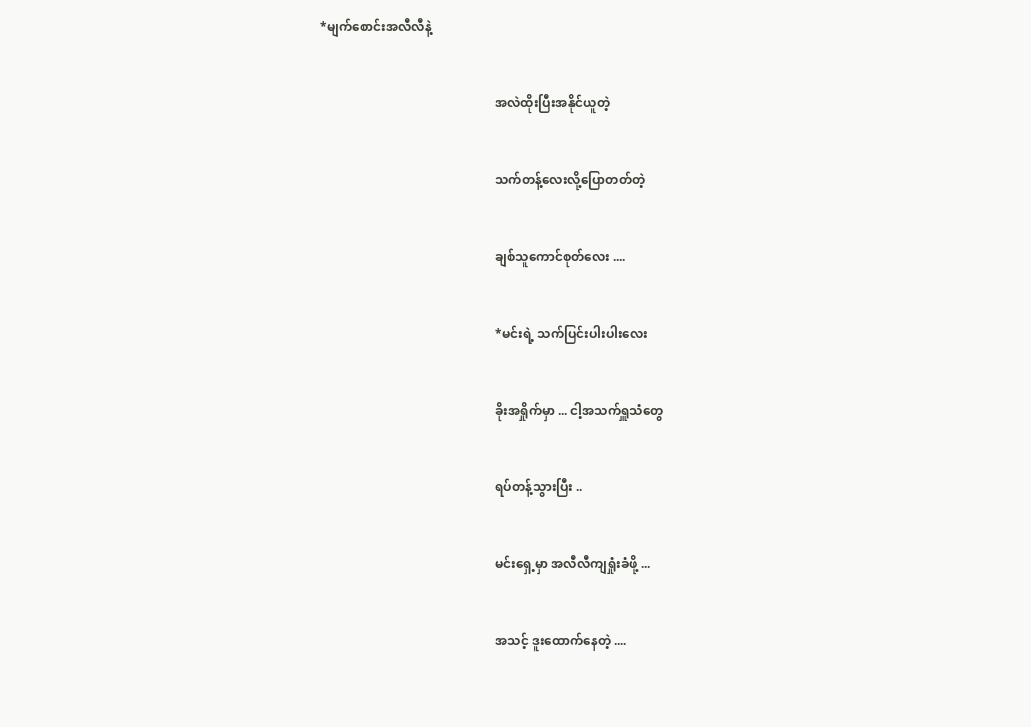*မျက်စောင်းအလီလီနဲ့


                                                        အလဲထိုးပြီးအနိုင်ယူတဲ့


                                                        သက်တန့်လေးလို့ပြောတတ်တဲ့


                                                        ချစ်သူကောင်စုတ်လေး ....


                                                        *မင်းရဲ့ သက်ပြင်းပါးပါးလေး


                                                        ခိုးအရှိုက်မှာ ... ငါ့အသက်ရှူသံတွေ


                                                        ရပ်တန့်သွားပြီး ..


                                                        မင်းရှေ့မှာ အလီလီကျရှုံးခံဖို့ ...


                                                        အသင့် ဒူးထောက်နေတဲ့ ....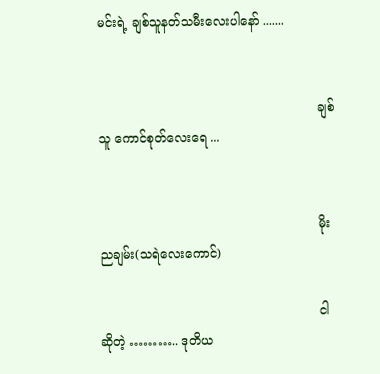မင်းရဲ့ ချစ်သူနတ်သမီးလေးပါနော် .......


                                                        ချစ်သူ ကောင်စုတ်လေးရေ ...


                                                        မိုးညချမ်း(သရဲလေးကောင်)

                                                        ငါဆိုတဲ့ ……….. ဒုတိယ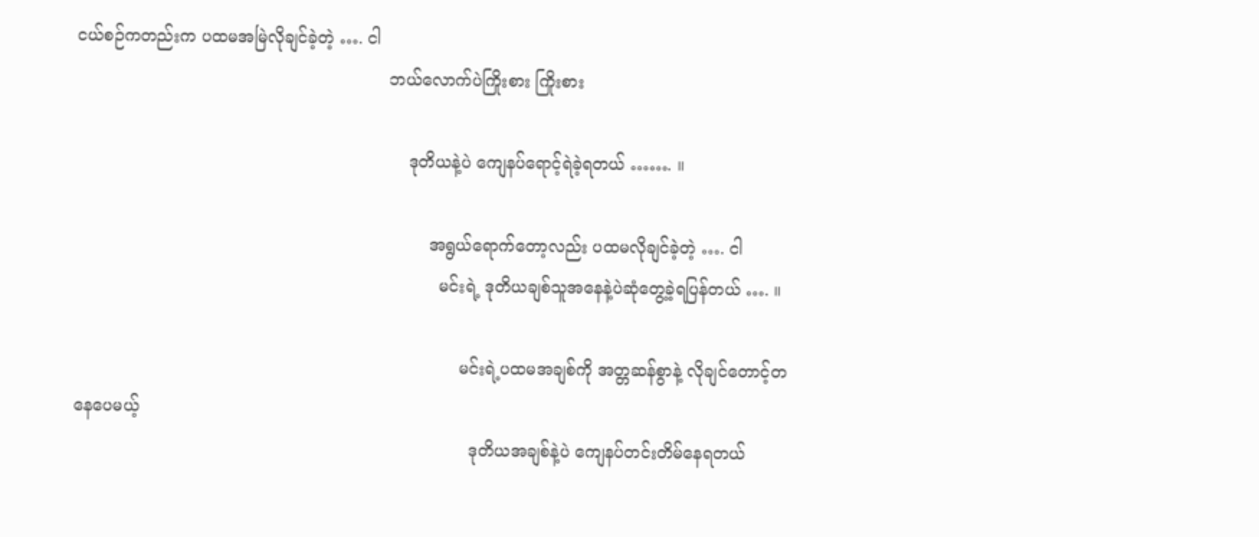ငယ်စဉ်ကတည်းက ပထမအမြဲလိုချင်ခဲ့တဲ့ …. ငါ
                                                            ဘယ်လောက်ပဲကြိုးစား ကြိုးစား

                                                                ဒုတိယနဲ့ပဲ ကျေနပ်ရောင့်ရဲခဲ့ရတယ် ……. ။

                                                                    အရွယ်ရောက်တော့လည်း ပထမလိုချင်ခဲ့တဲ့ …. ငါ
                                                                      မင်းရဲ့ ဒုတိယချစ်သူအနေနဲ့ပဲဆုံတွေ့ခဲ့ရပြန်တယ် …. ။

                                                                          မင်းရဲ့ပထမအချစ်ကို အတ္တဆန်စွာနဲ့ လိုချင်တောင့်တနေပေမယ့်
                                                                            ဒုတိယအချစ်နဲ့ပဲ ကျေနပ်တင်းတိမ်နေရတယ်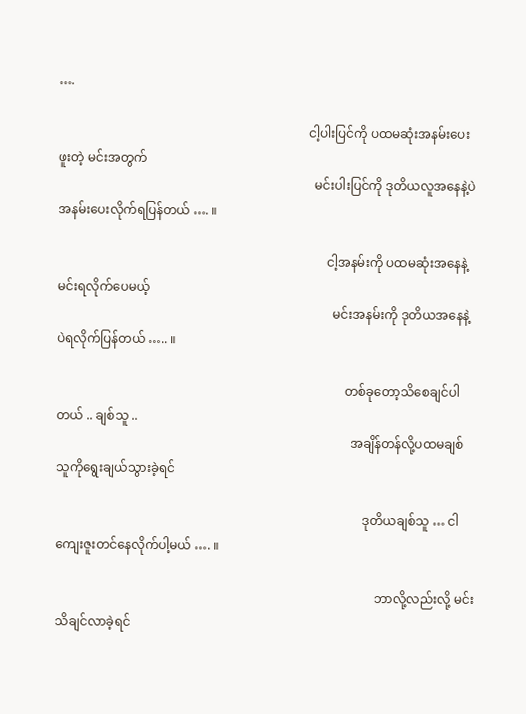….

                                                                                ငါ့ပါးပြင်ကို ပထမဆုံးအနမ်းပေးဖူးတဲ့ မင်းအတွက်
                                                                                  မင်းပါးပြင်ကို ဒုတိယလူအနေနဲ့ပဲ အနမ်းပေးလိုက်ရပြန်တယ် …. ။

                                                                                      ငါ့အနမ်းကို ပထမဆုံးအနေနဲ့မင်းရလိုက်ပေမယ့်
                                                                                        မင်းအနမ်းကို ဒုတိယအနေနဲ့ပဲရလိုက်ပြန်တယ် ….. ။

                                                                                            တစ်ခုတော့သိစေချင်ပါတယ် .. ချစ်သူ ..
                                                                                              အချိန်တန်လို့ပထမချစ်သူကိုရွေးချယ်သွားခဲ့ရင်

                                                                                                  ဒုတိယချစ်သူ … ငါ ကျေးဇူးတင်နေလိုက်ပါ့မယ် …. ။

                                                                                                      ဘာလို့လည်းလို့ မင်းသိချင်လာခဲ့ရင်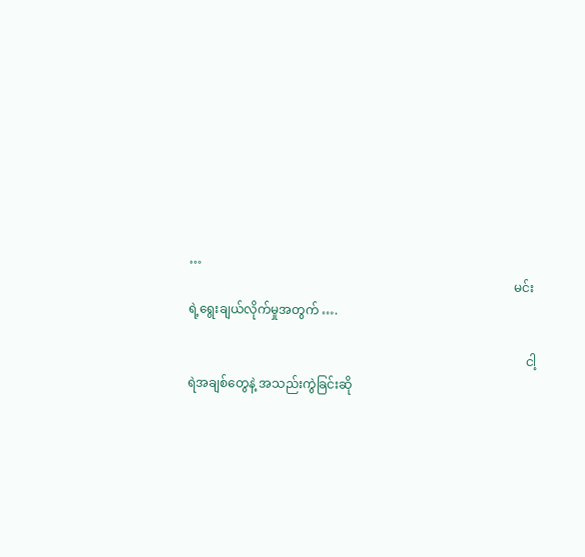…
                                                                                                        မင်းရဲ့ရွေးချယ်လိုက်မှုအတွက် ….

                                                                                                            ငါ့ရဲအချစ်တွေနဲ့ အသည်းကွဲခြင်းဆို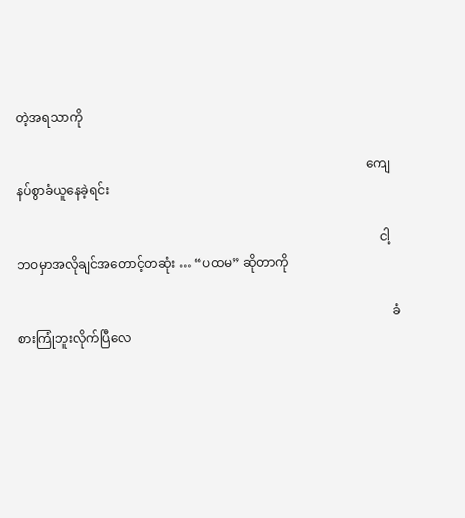တဲ့အရသာကို

                                                                                                                ကျေနပ်စွာခံယူနေခဲ့ရင်း

                                                                                                                    ငါ့ဘဝမှာအလိုချင်အတောင့်တဆုံး … “ပထမ” ဆိုတာကို

                                                                                                                        ခံစားကြုံဘူးလိုက်ပြီလေ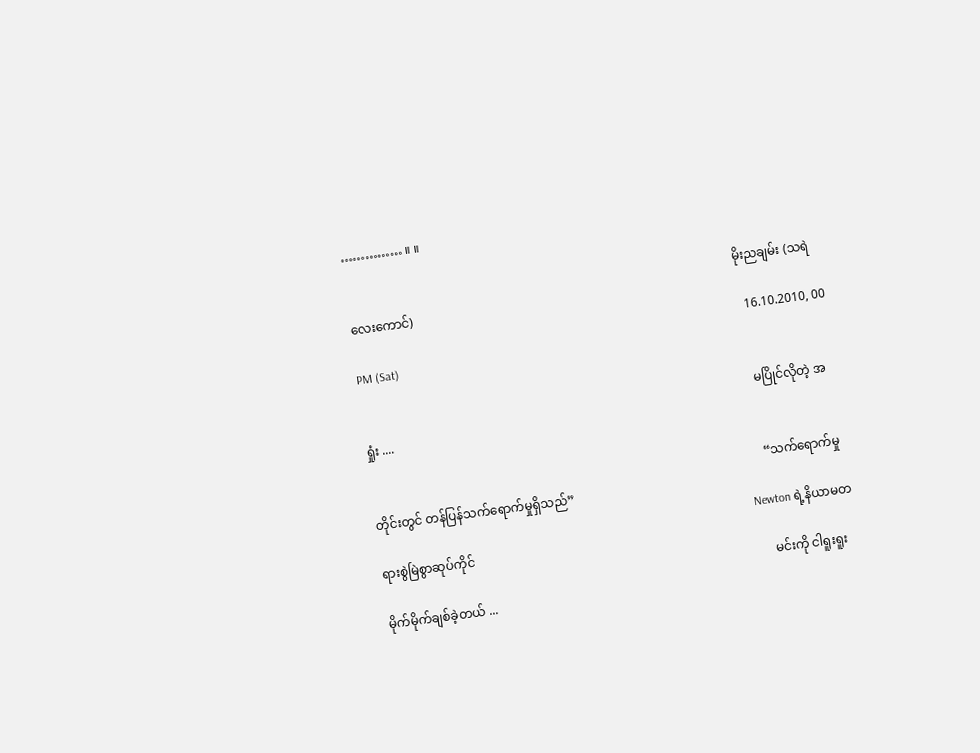…………… ။ ။

                                                                                                                            မိုးညချမ်း (သရဲလေးကောင်)
                                                                                                                              16.10.2010, 00 PM (Sat)

                                                                                                                              မပြိုင်လိုတဲ့ အရှုံး ....

                                                                                                                              “သက်ရောက်မှုတိုင်းတွင် တန်ပြန်သက်ရောက်မှုရှိသည်”
                                                                                                                              Newton ရဲ့နိယာမတရားစွဲမြဲစွာဆုပ်ကိုင်
                                                                                                                              မင်းကို ငါရူးရူးမိုက်မိုက်ချစ်ခဲ့တယ် ...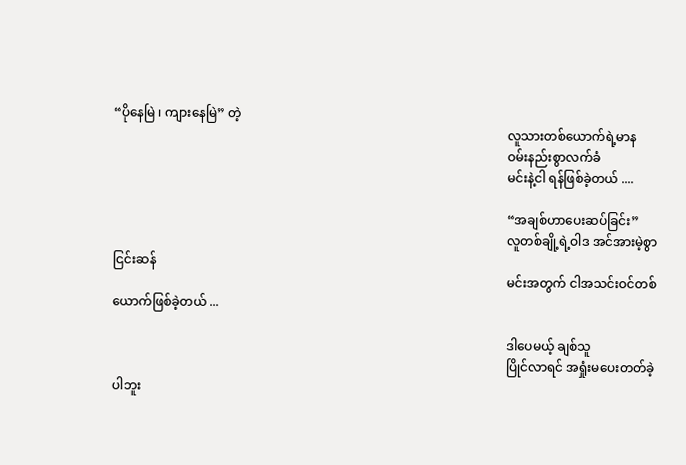“ပိုနေမြဲ ၊ ကျားနေမြဲ” တဲ့
                                                                                                                              လူသားတစ်ယောက်ရဲ့မာန
                                                                                                                              ဝမ်းနည်းစွာလက်ခံ
                                                                                                                              မင်းနဲ့ငါ ရန်ဖြစ်ခဲ့တယ် ....

                                                                                                                              “အချစ်ဟာပေးဆပ်ခြင်း”
                                                                                                                              လူတစ်ချို့ရဲ့ဝါဒ အင်အားမဲ့စွာငြင်းဆန်
                                                                                                                              မင်းအတွက် ငါအသင်းဝင်တစ်ယောက်ဖြစ်ခဲ့တယ် ...

                                                                                                                              ဒါပေမယ့် ချစ်သူ
                                                                                                                              ပြိုင်လာရင် အရှုံးမပေးတတ်ခဲ့ပါဘူး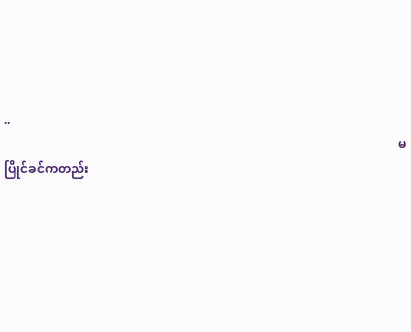..
                                                                                                                              မပြိုင်ခင်ကတည်း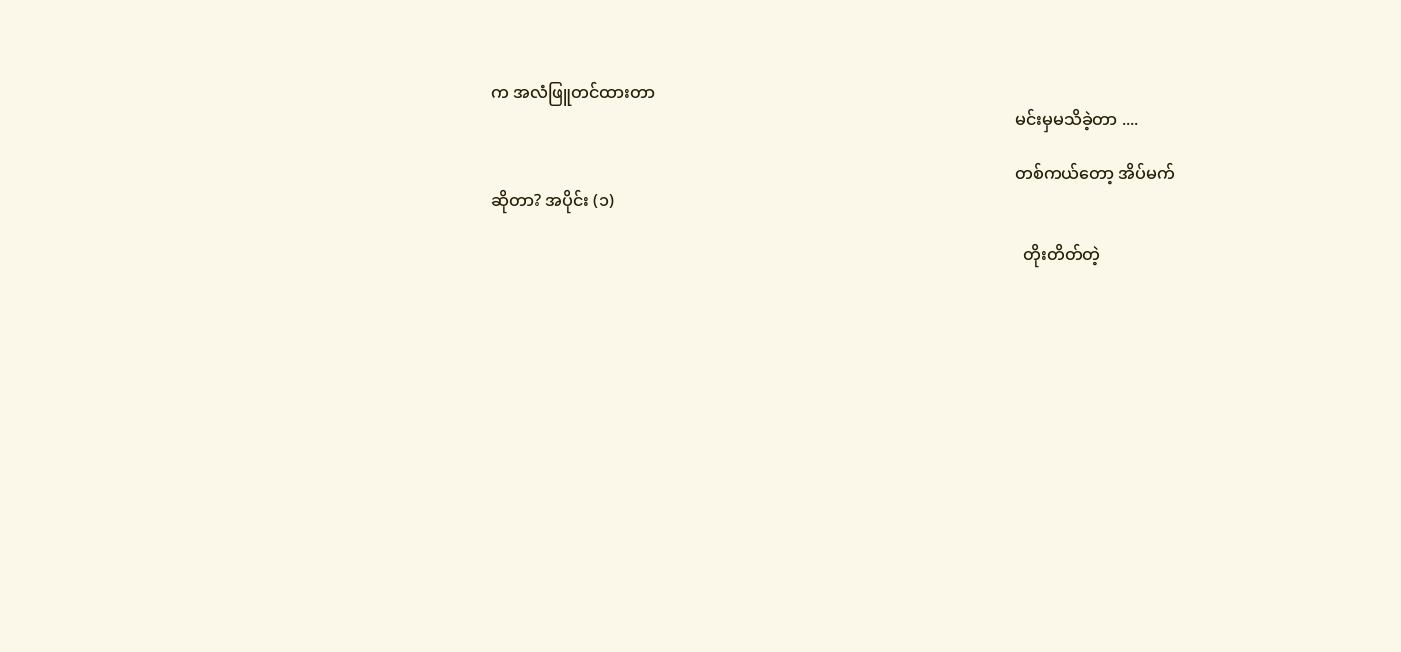က အလံဖြူတင်ထားတာ
                                                                                                                              မင်းမှမသိခဲ့တာ ....

                                                                                                                              တစ်ကယ်တော့ အိပ်မက်ဆိုတာ? အပိုင်း (၁)

                                                                                                                                တိုးတိတ်တဲ့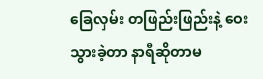ခြေလှမ်း တဖြည်းဖြည်းနဲ့ ဝေးသွားခဲ့တာ နာရီဆိုတာမ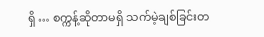ရှိ … စက္ကန့်ဆိုတာမရှိ သက်မဲ့ချစ်ခြင်းတ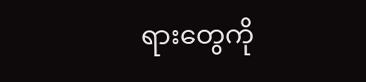ရားတွေကို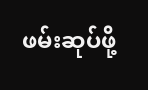ဖမ်းဆုပ်ဖို့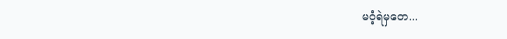မဝံ့ရဲမှတေ...